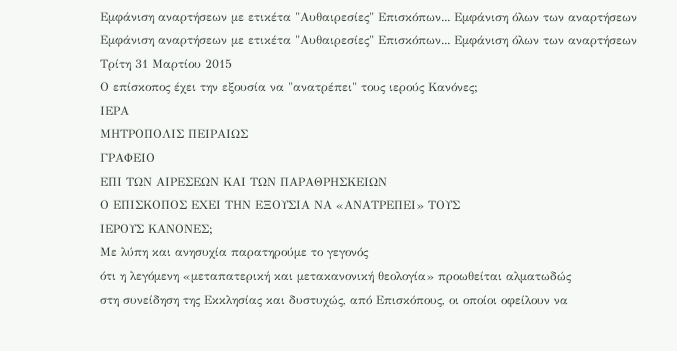Εμφάνιση αναρτήσεων με ετικέτα "Αυθαιρεσίες" Επισκόπων... Εμφάνιση όλων των αναρτήσεων
Εμφάνιση αναρτήσεων με ετικέτα "Αυθαιρεσίες" Επισκόπων... Εμφάνιση όλων των αναρτήσεων
Τρίτη 31 Μαρτίου 2015
Ο επίσκοπος έχει την εξουσία να "ανατρέπει" τους ιερούς Κανόνες;
ΙΕΡΑ
ΜΗΤΡΟΠΟΛΙΣ ΠΕΙΡΑΙΩΣ
ΓΡΑΦΕΙΟ
ΕΠΙ ΤΩΝ ΑΙΡΕΣΕΩΝ ΚΑΙ ΤΩΝ ΠΑΡΑΘΡΗΣΚΕΙΩΝ
Ο ΕΠΙΣΚΟΠΟΣ ΕΧΕΙ ΤΗΝ ΕΞΟΥΣΙΑ ΝΑ «ΑΝΑΤΡΕΠΕΙ» ΤΟΥΣ
ΙΕΡΟΥΣ ΚΑΝΟΝΕΣ;
Με λύπη και ανησυχία παρατηρούμε το γεγονός
ότι η λεγόμενη «μεταπατερική και μετακανονική θεολογία» προωθείται αλματωδώς
στη συνείδηση της Εκκλησίας και δυστυχώς, από Επισκόπους, οι οποίοι οφείλουν να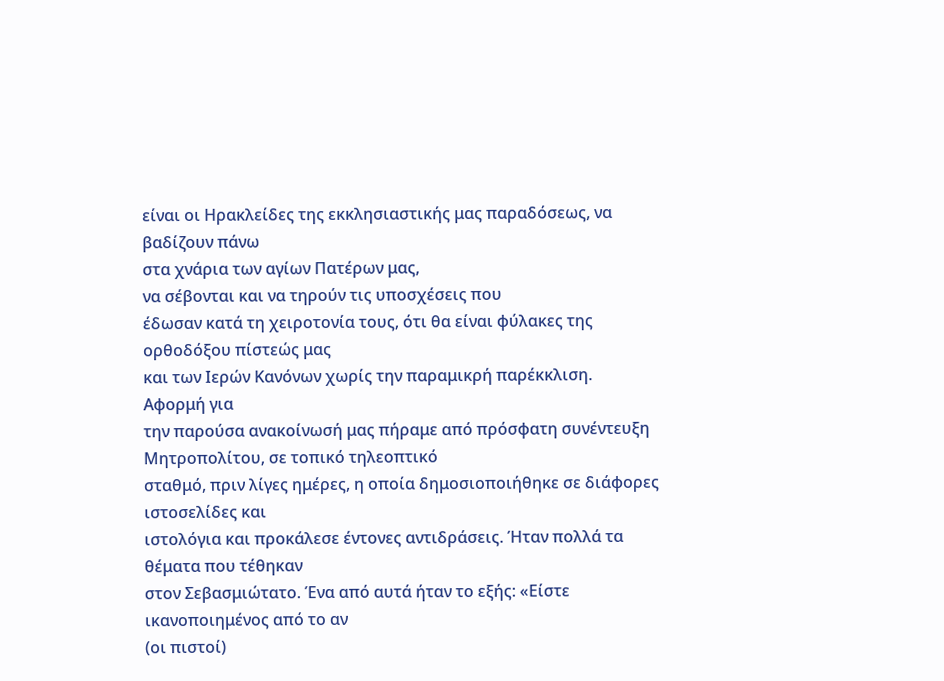είναι οι Ηρακλείδες της εκκλησιαστικής μας παραδόσεως, να βαδίζουν πάνω
στα χνάρια των αγίων Πατέρων μας,
να σέβονται και να τηρούν τις υποσχέσεις που
έδωσαν κατά τη χειροτονία τους, ότι θα είναι φύλακες της ορθοδόξου πίστεώς μας
και των Ιερών Κανόνων χωρίς την παραμικρή παρέκκλιση.
Αφορμή για
την παρούσα ανακοίνωσή μας πήραμε από πρόσφατη συνέντευξη Μητροπολίτου, σε τοπικό τηλεοπτικό
σταθμό, πριν λίγες ημέρες, η οποία δημοσιοποιήθηκε σε διάφορες ιστοσελίδες και
ιστολόγια και προκάλεσε έντονες αντιδράσεις. Ήταν πολλά τα θέματα που τέθηκαν
στον Σεβασμιώτατο. Ένα από αυτά ήταν το εξής: «Είστε ικανοποιημένος από το αν
(οι πιστοί)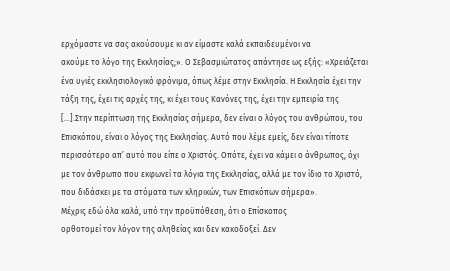ερχόμαστε να σας ακούσουμε κι αν είμαστε καλά εκπαιδευμένοι να
ακούμε το λόγο της Εκκλησίας;». Ο Σεβασμιώτατος απάντησε ως εξής: «Χρειάζεται
ένα υγιές εκκλησιολογικό φρόνιμα, όπως λέμε στην Εκκλησία. Η Εκκλησία έχει την
τάξη της, έχει τις αρχές της, κι έχει τους Κανόνες της, έχει την εμπειρία της
[…].Στην περίπτωση της Εκκλησίας σήμερα, δεν είναι ο λόγος του ανθρώπου, του
Επισκόπου, είναι ο λόγος της Εκκλησίας. Αυτό που λέμε εμείς, δεν είναι τίποτε
περισσότερο απ’ αυτό που είπε ο Χριστός. Οπότε, έχει να κάμει ο άνθρωπος, όχι
με τον άνθρωπο που εκφωνεί τα λόγια της Εκκλησίας, αλλά με τον ίδιο το Χριστό,
που διδάσκει με τα στόματα των κληρικών, των Επισκόπων σήμερα».
Μέχρις εδώ όλα καλά, υπό την προϋπόθεση, ότι ο Επίσκοπος
ορθοτομεί τον λόγον της αληθείας και δεν κακοδοξεί. Δεν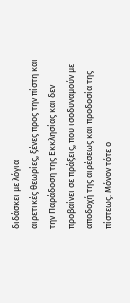διδάσκει με λόγια
αιρετικές θεωρίες, ξένες προς την πίστη και την Παράδοση της Εκκλησίας και δεν
προβαίνει σε πράξεις, που ισοδυναμούν με αποδοχή της αιρέσεως και προδοσία της
πίστεως. Μόνον τότε ο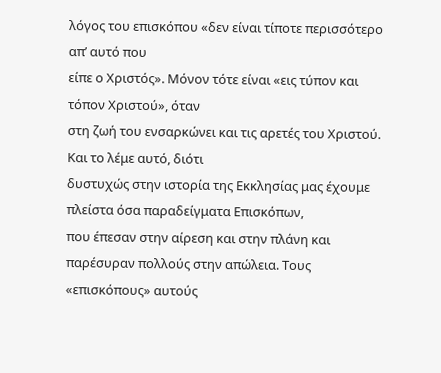λόγος του επισκόπου «δεν είναι τίποτε περισσότερο απ’ αυτό που
είπε ο Χριστός». Μόνον τότε είναι «εις τύπον και τόπον Χριστού», όταν
στη ζωή του ενσαρκώνει και τις αρετές του Χριστού. Και το λέμε αυτό, διότι
δυστυχώς στην ιστορία της Εκκλησίας μας έχουμε πλείστα όσα παραδείγματα Επισκόπων,
που έπεσαν στην αίρεση και στην πλάνη και παρέσυραν πολλούς στην απώλεια. Τους
«επισκόπους» αυτούς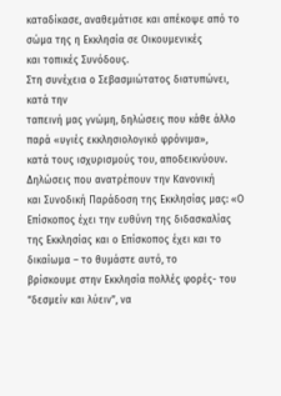καταδίκασε, αναθεμάτισε και απέκοψε από το σώμα της η Εκκλησία σε Οικουμενικές
και τοπικές Συνόδους.
Στη συνέχεια ο Σεβασμιώτατος διατυπώνει, κατά την
ταπεινή μας γνώμη, δηλώσεις που κάθε άλλο παρά «υγιές εκκλησιολογικό φρόνιμα»,
κατά τους ισχυρισμούς του, αποδεικνύουν. Δηλώσεις που ανατρέπουν την Κανονική
και Συνοδική Παράδοση της Εκκλησίας μας: «Ο Επίσκοπος έχει την ευθύνη της διδασκαλίας
της Εκκλησίας και ο Επίσκοπος έχει και το δικαίωμα – το θυμάστε αυτό, το
βρίσκουμε στην Εκκλησία πολλές φορές- του “δεσμείν και λύειν”, να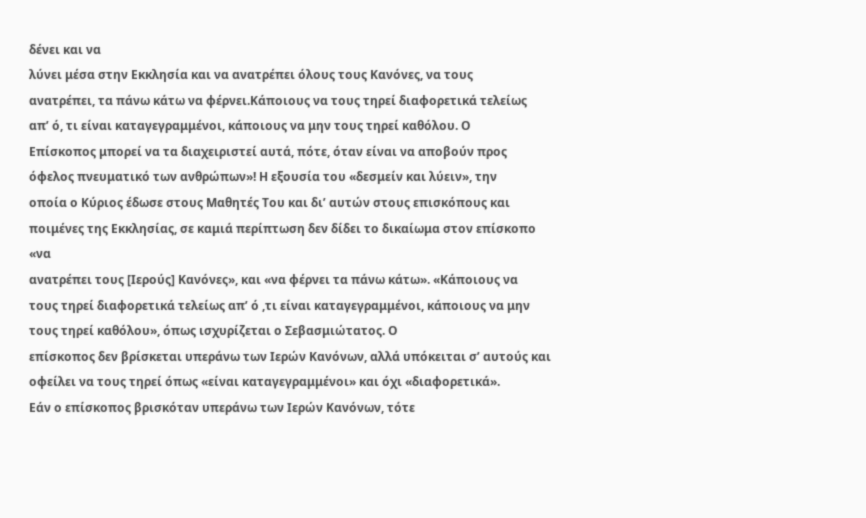δένει και να
λύνει μέσα στην Εκκλησία και να ανατρέπει όλους τους Κανόνες, να τους
ανατρέπει, τα πάνω κάτω να φέρνει.Κάποιους να τους τηρεί διαφορετικά τελείως
απ’ ό, τι είναι καταγεγραμμένοι, κάποιους να μην τους τηρεί καθόλου. Ο
Επίσκοπος μπορεί να τα διαχειριστεί αυτά, πότε, όταν είναι να αποβούν προς
όφελος πνευματικό των ανθρώπων»! Η εξουσία του «δεσμείν και λύειν», την
οποία ο Κύριος έδωσε στους Μαθητές Του και δι’ αυτών στους επισκόπους και
ποιμένες της Εκκλησίας, σε καμιά περίπτωση δεν δίδει το δικαίωμα στον επίσκοπο
«να
ανατρέπει τους [Ιερούς] Κανόνες», και «να φέρνει τα πάνω κάτω». «Κάποιους να
τους τηρεί διαφορετικά τελείως απ’ ό ,τι είναι καταγεγραμμένοι, κάποιους να μην
τους τηρεί καθόλου», όπως ισχυρίζεται ο Σεβασμιώτατος. Ο
επίσκοπος δεν βρίσκεται υπεράνω των Ιερών Κανόνων, αλλά υπόκειται σ’ αυτούς και
οφείλει να τους τηρεί όπως «είναι καταγεγραμμένοι» και όχι «διαφορετικά».
Εάν ο επίσκοπος βρισκόταν υπεράνω των Ιερών Κανόνων, τότε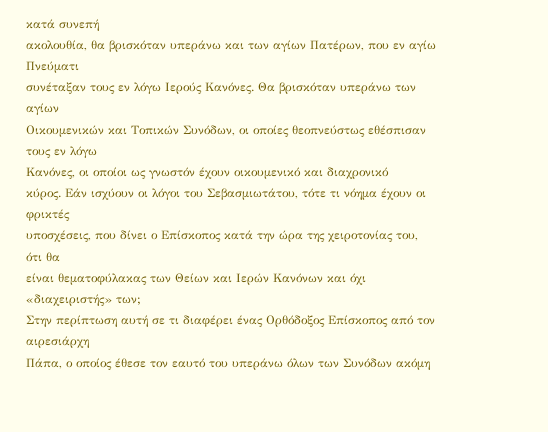κατά συνεπή
ακολουθία, θα βρισκόταν υπεράνω και των αγίων Πατέρων, που εν αγίω Πνεύματι
συνέταξαν τους εν λόγω Ιερούς Κανόνες. Θα βρισκόταν υπεράνω των αγίων
Οικουμενικών και Τοπικών Συνόδων, οι οποίες θεοπνεύστως εθέσπισαν τους εν λόγω
Κανόνες, οι οποίοι ως γνωστόν έχουν οικουμενικό και διαχρονικό
κύρος. Εάν ισχύουν οι λόγοι του Σεβασμιωτάτου, τότε τι νόημα έχουν οι φρικτές
υποσχέσεις, που δίνει ο Επίσκοπος κατά την ώρα της χειροτονίας του, ότι θα
είναι θεματοφύλακας των Θείων και Ιερών Κανόνων και όχι «διαχειριστής» των;
Στην περίπτωση αυτή σε τι διαφέρει ένας Ορθόδοξος Επίσκοπος από τον αιρεσιάρχη
Πάπα, ο οποίος έθεσε τον εαυτό του υπεράνω όλων των Συνόδων ακόμη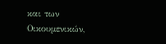και των
Οικουμενικών,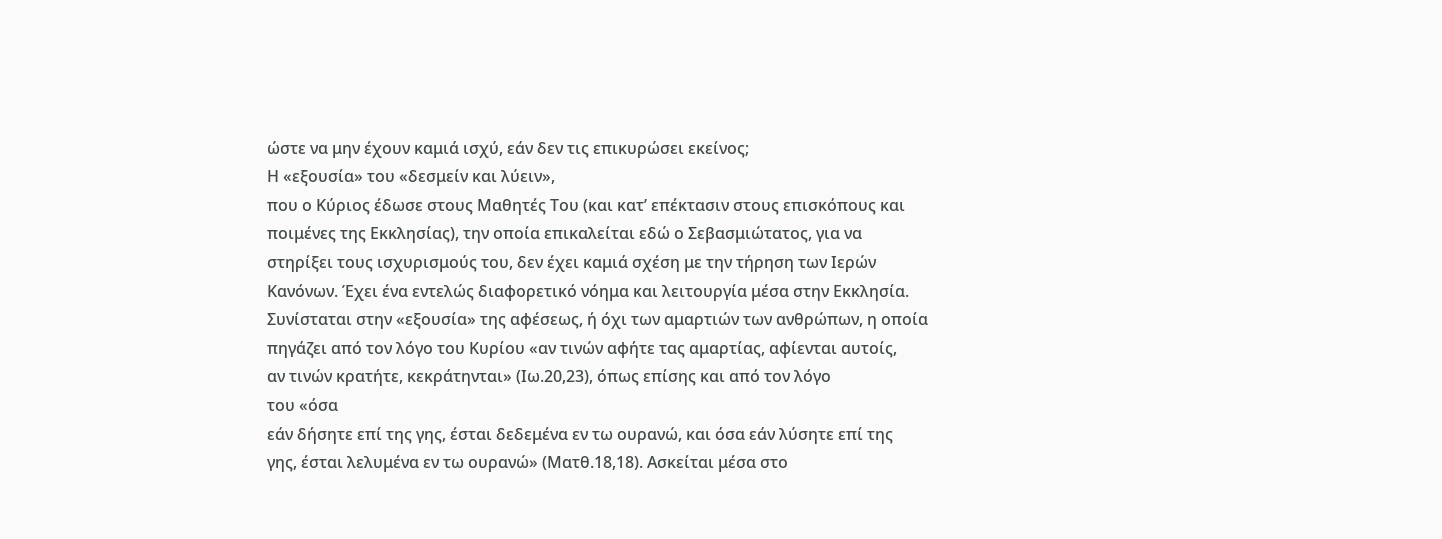ώστε να μην έχουν καμιά ισχύ, εάν δεν τις επικυρώσει εκείνος;
Η «εξουσία» του «δεσμείν και λύειν»,
που ο Κύριος έδωσε στους Μαθητές Του (και κατ’ επέκτασιν στους επισκόπους και
ποιμένες της Εκκλησίας), την οποία επικαλείται εδώ ο Σεβασμιώτατος, για να
στηρίξει τους ισχυρισμούς του, δεν έχει καμιά σχέση με την τήρηση των Ιερών
Κανόνων. Έχει ένα εντελώς διαφορετικό νόημα και λειτουργία μέσα στην Εκκλησία.
Συνίσταται στην «εξουσία» της αφέσεως, ή όχι των αμαρτιών των ανθρώπων, η οποία
πηγάζει από τον λόγο του Κυρίου «αν τινών αφήτε τας αμαρτίας, αφίενται αυτοίς,
αν τινών κρατήτε, κεκράτηνται» (Ιω.20,23), όπως επίσης και από τον λόγο
του «όσα
εάν δήσητε επί της γης, έσται δεδεμένα εν τω ουρανώ, και όσα εάν λύσητε επί της
γης, έσται λελυμένα εν τω ουρανώ» (Ματθ.18,18). Ασκείται μέσα στο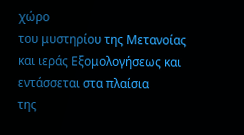χώρο
του μυστηρίου της Μετανοίας και ιεράς Εξομολογήσεως και εντάσσεται στα πλαίσια
της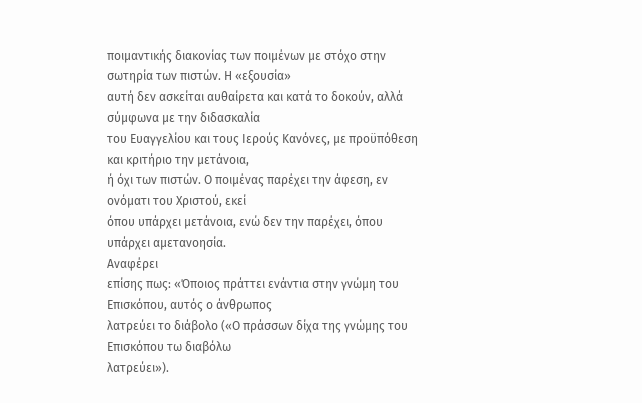ποιμαντικής διακονίας των ποιμένων με στόχο στην σωτηρία των πιστών. Η «εξουσία»
αυτή δεν ασκείται αυθαίρετα και κατά το δοκούν, αλλά σύμφωνα με την διδασκαλία
του Ευαγγελίου και τους Ιερούς Κανόνες, με προϋπόθεση και κριτήριο την μετάνοια,
ή όχι των πιστών. Ο ποιμένας παρέχει την άφεση, εν ονόματι του Χριστού, εκεί
όπου υπάρχει μετάνοια, ενώ δεν την παρέχει, όπου υπάρχει αμετανοησία.
Αναφέρει
επίσης πως: «Όποιος πράττει ενάντια στην γνώμη του Επισκόπου, αυτός ο άνθρωπος
λατρεύει το διάβολο («Ο πράσσων δίχα της γνώμης του Επισκόπου τω διαβόλω
λατρεύει»).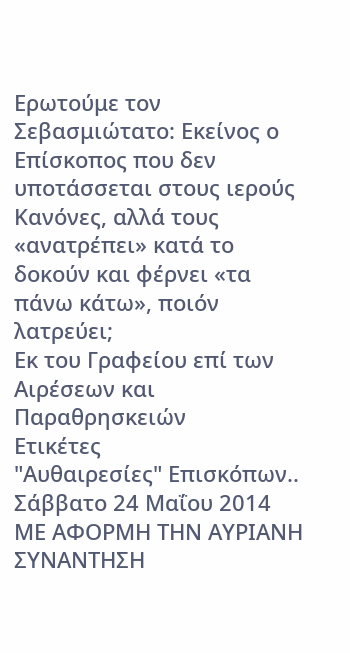Ερωτούμε τον Σεβασμιώτατο: Εκείνος ο Επίσκοπος που δεν
υποτάσσεται στους ιερούς Κανόνες, αλλά τους «ανατρέπει» κατά το
δοκούν και φέρνει «τα πάνω κάτω», ποιόν λατρεύει;
Εκ του Γραφείου επί των Αιρέσεων και Παραθρησκειών
Ετικέτες
"Αυθαιρεσίες" Επισκόπων..
Σάββατο 24 Μαΐου 2014
ΜΕ ΑΦΟΡΜΗ ΤΗΝ ΑΥΡΙΑΝΗ ΣΥΝΑΝΤΗΣΗ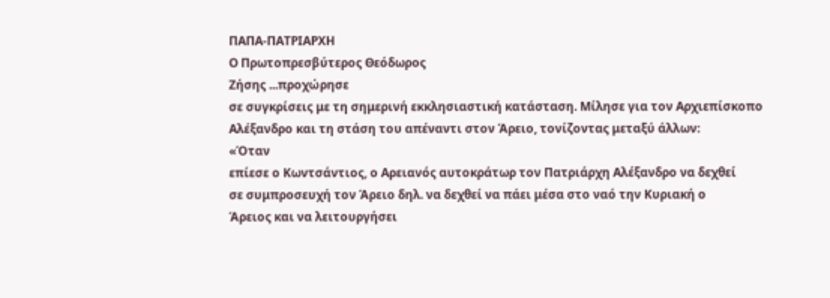ΠΑΠΑ-ΠΑΤΡΙΑΡΧΗ
Ο Πρωτοπρεσβύτερος Θεόδωρος
Ζήσης ...προχώρησε
σε συγκρίσεις με τη σημερινή εκκλησιαστική κατάσταση. Μίλησε για τον Αρχιεπίσκοπο
Αλέξανδρο και τη στάση του απέναντι στον Άρειο, τονίζοντας μεταξύ άλλων:
«Όταν
επίεσε ο Κωντσάντιος, ο Αρειανός αυτοκράτωρ τον Πατριάρχη Αλέξανδρο να δεχθεί
σε συμπροσευχή τον Άρειο δηλ. να δεχθεί να πάει μέσα στο ναό την Κυριακή ο
Άρειος και να λειτουργήσει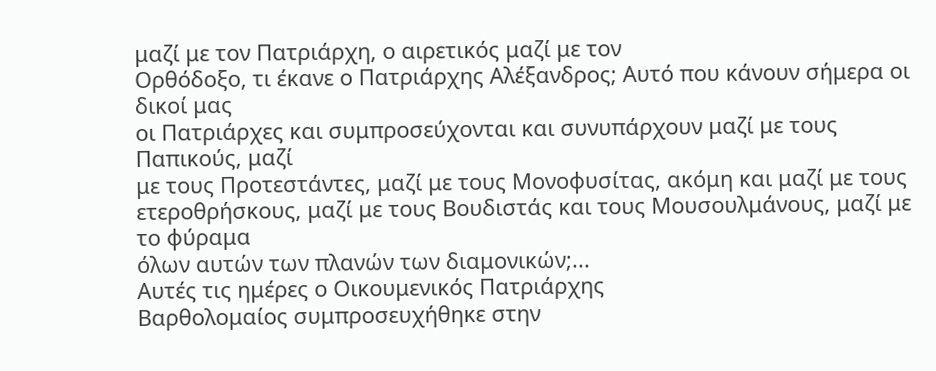μαζί με τον Πατριάρχη, ο αιρετικός μαζί με τον
Ορθόδοξο, τι έκανε ο Πατριάρχης Αλέξανδρος; Αυτό που κάνουν σήμερα οι δικοί μας
οι Πατριάρχες και συμπροσεύχονται και συνυπάρχουν μαζί με τους Παπικούς, μαζί
με τους Προτεστάντες, μαζί με τους Μονοφυσίτας, ακόμη και μαζί με τους
ετεροθρήσκους, μαζί με τους Βουδιστάς και τους Μουσουλμάνους, μαζί με το φύραμα
όλων αυτών των πλανών των διαμονικών;...
Αυτές τις ημέρες ο Οικουμενικός Πατριάρχης
Βαρθολομαίος συμπροσευχήθηκε στην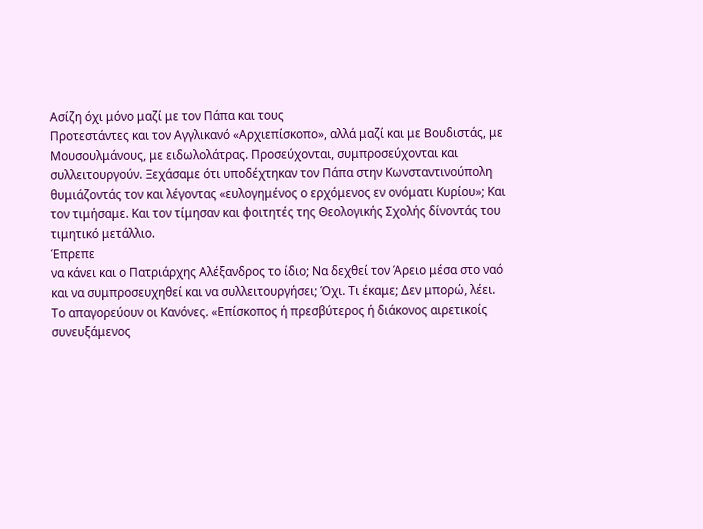Ασίζη όχι μόνο μαζί με τον Πάπα και τους
Προτεστάντες και τον Αγγλικανό «Αρχιεπίσκοπο», αλλά μαζί και με Βουδιστάς, με
Μουσουλμάνους, με ειδωλολάτρας. Προσεύχονται, συμπροσεύχονται και
συλλειτουργούν. Ξεχάσαμε ότι υποδέχτηκαν τον Πάπα στην Κωνσταντινούπολη
θυμιάζοντάς τον και λέγοντας «ευλογημένος ο ερχόμενος εν ονόματι Κυρίου»; Και
τον τιμήσαμε. Και τον τίμησαν και φοιτητές της Θεολογικής Σχολής δίνοντάς του
τιμητικό μετάλλιο.
Έπρεπε
να κάνει και ο Πατριάρχης Αλέξανδρος το ίδιο; Να δεχθεί τον Άρειο μέσα στο ναό
και να συμπροσευχηθεί και να συλλειτουργήσει; Όχι. Τι έκαμε; Δεν μπορώ, λέει.
Το απαγορεύουν οι Κανόνες. «Επίσκοπος ή πρεσβύτερος ή διάκονος αιρετικοίς συνευξάμενος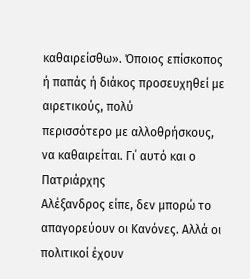καθαιρείσθω». Όποιος επίσκοπος ή παπάς ή διάκος προσευχηθεί με αιρετικούς, πολύ
περισσότερο με αλλοθρήσκους, να καθαιρείται. Γι΄ αυτό και ο Πατριάρχης
Αλέξανδρος είπε, δεν μπορώ το απαγορεύουν οι Κανόνες. Αλλά οι πολιτικοί έχουν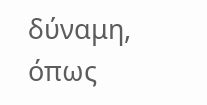δύναμη, όπως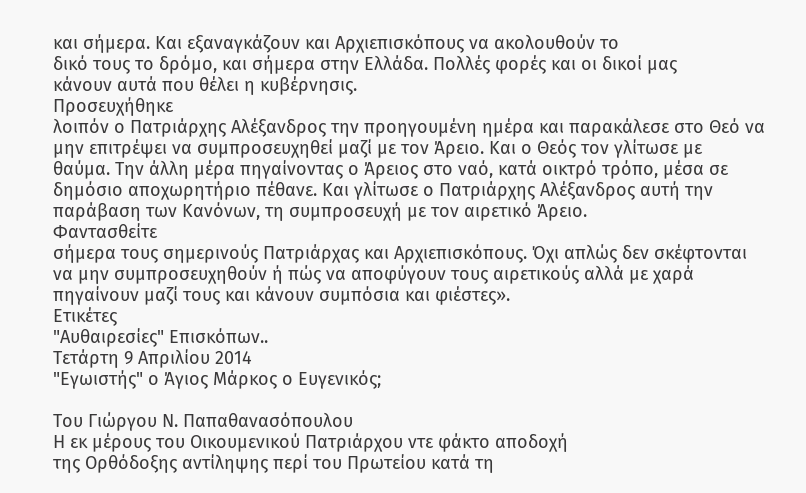και σήμερα. Και εξαναγκάζουν και Αρχιεπισκόπους να ακολουθούν το
δικό τους το δρόμο, και σήμερα στην Ελλάδα. Πολλές φορές και οι δικοί μας
κάνουν αυτά που θέλει η κυβέρνησις.
Προσευχήθηκε
λοιπόν ο Πατριάρχης Αλέξανδρος την προηγουμένη ημέρα και παρακάλεσε στο Θεό να
μην επιτρέψει να συμπροσευχηθεί μαζί με τον Άρειο. Και ο Θεός τον γλίτωσε με
θαύμα. Την άλλη μέρα πηγαίνοντας ο Άρειος στο ναό, κατά οικτρό τρόπο, μέσα σε
δημόσιο αποχωρητήριο πέθανε. Και γλίτωσε ο Πατριάρχης Αλέξανδρος αυτή την
παράβαση των Κανόνων, τη συμπροσευχή με τον αιρετικό Άρειο.
Φαντασθείτε
σήμερα τους σημερινούς Πατριάρχας και Αρχιεπισκόπους. Όχι απλώς δεν σκέφτονται
να μην συμπροσευχηθούν ή πώς να αποφύγουν τους αιρετικούς αλλά με χαρά
πηγαίνουν μαζί τους και κάνουν συμπόσια και φιέστες».
Ετικέτες
"Αυθαιρεσίες" Επισκόπων..
Τετάρτη 9 Απριλίου 2014
"Εγωιστής" ο Άγιος Μάρκος ο Ευγενικός;

Του Γιώργου Ν. Παπαθανασόπουλου
Η εκ μέρους του Οικουμενικού Πατριάρχου ντε φάκτο αποδοχή
της Ορθόδοξης αντίληψης περί του Πρωτείου κατά τη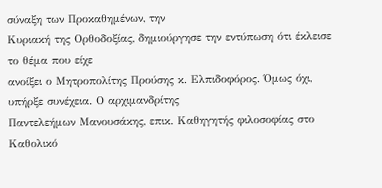σύναξη των Προκαθημένων, την
Κυριακή της Ορθοδοξίας, δημιούργησε την εντύπωση ότι έκλεισε το θέμα που είχε
ανοίξει ο Μητροπολίτης Προύσης κ. Ελπιδοφόρος. Όμως όχι, υπήρξε συνέχεια. Ο αρχιμανδρίτης
Παντελεήμων Μανουσάκης, επικ. Καθηγητής φιλοσοφίας στο Καθολικό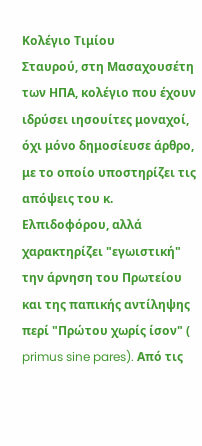Κολέγιο Τιμίου
Σταυρού, στη Μασαχουσέτη των ΗΠΑ, κολέγιο που έχουν ιδρύσει ιησουίτες μοναχοί,
όχι μόνο δημοσίευσε άρθρο, με το οποίο υποστηρίζει τις απόψεις του κ.
Ελπιδοφόρου, αλλά χαρακτηρίζει "εγωιστική" την άρνηση του Πρωτείου
και της παπικής αντίληψης περί "Πρώτου χωρίς ίσον" ( primus sine pares). Από τις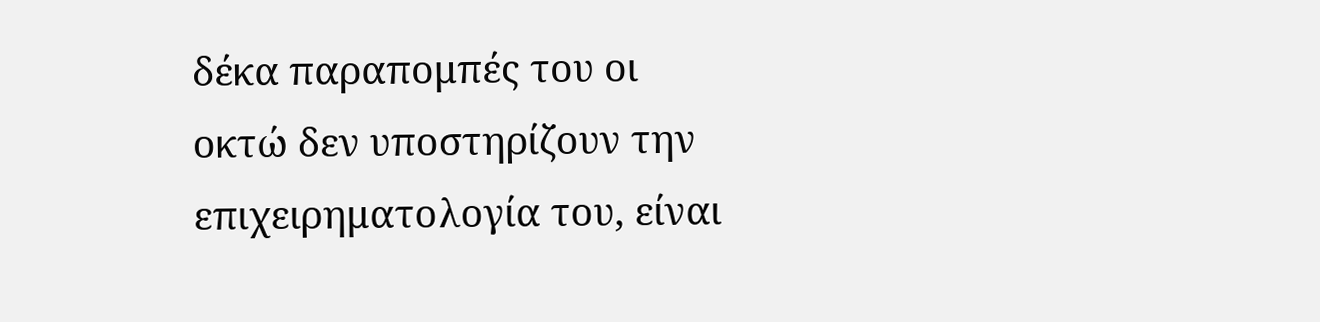δέκα παραπομπές του οι
οκτώ δεν υποστηρίζουν την επιχειρηματολογία του, είναι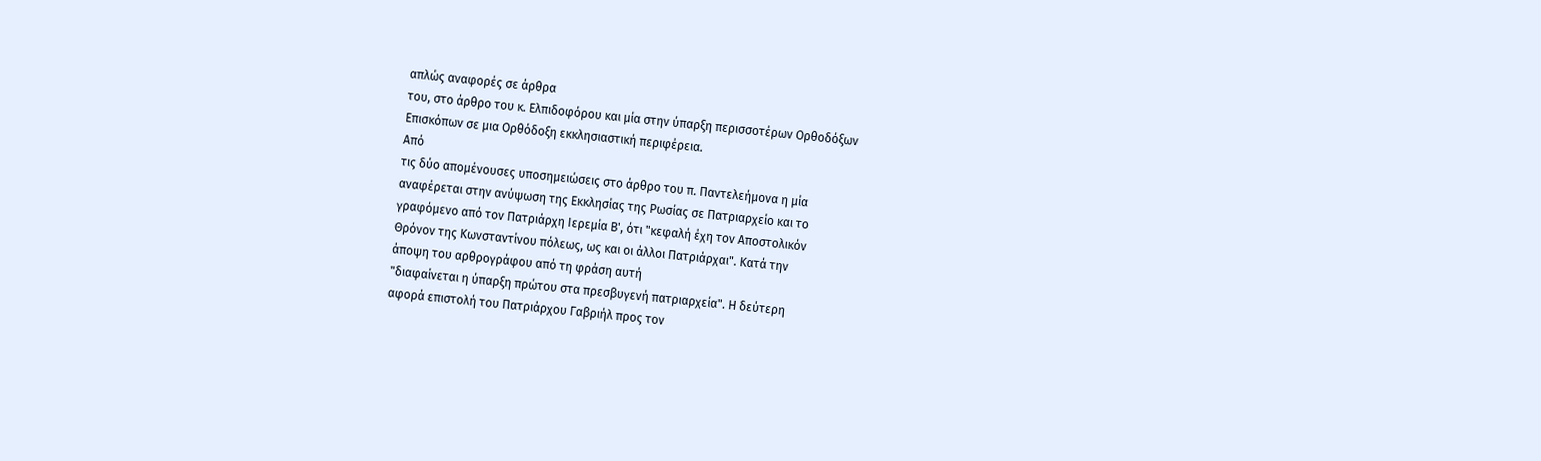απλώς αναφορές σε άρθρα
του, στο άρθρο του κ. Ελπιδοφόρου και μία στην ύπαρξη περισσοτέρων Ορθοδόξων
Επισκόπων σε μια Ορθόδοξη εκκλησιαστική περιφέρεια.
Από
τις δύο απομένουσες υποσημειώσεις στο άρθρο του π. Παντελεήμονα η μία
αναφέρεται στην ανύψωση της Εκκλησίας της Ρωσίας σε Πατριαρχείο και το
γραφόμενο από τον Πατριάρχη Ιερεμία Β', ότι "κεφαλή έχη τον Αποστολικόν
Θρόνον της Κωνσταντίνου πόλεως, ως και οι άλλοι Πατριάρχαι". Κατά την
άποψη του αρθρογράφου από τη φράση αυτή
"διαφαίνεται η ύπαρξη πρώτου στα πρεσβυγενή πατριαρχεία". Η δεύτερη
αφορά επιστολή του Πατριάρχου Γαβριήλ προς τον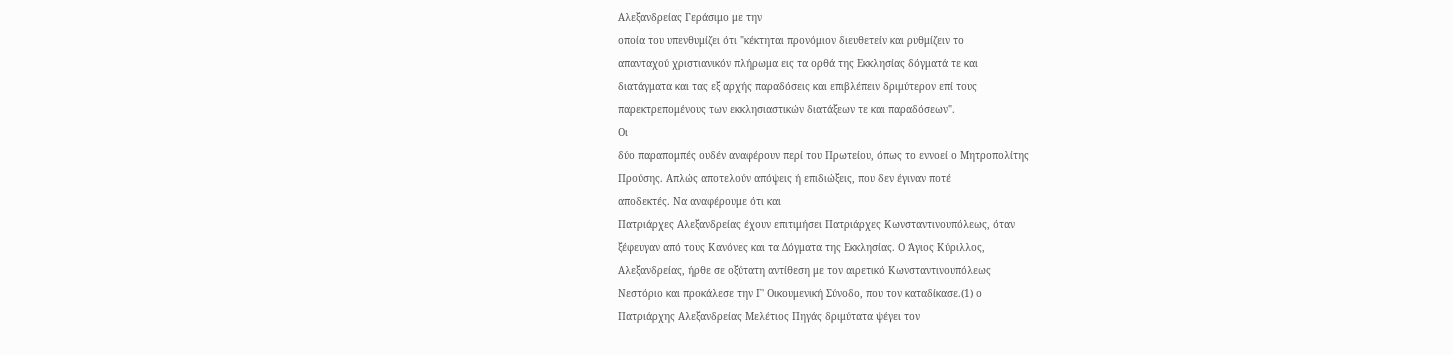Αλεξανδρείας Γεράσιμο με την
οποία του υπενθυμίζει ότι "κέκτηται προνόμιον διευθετείν και ρυθμίζειν το
απανταχού χριστιανικόν πλήρωμα εις τα ορθά της Εκκλησίας δόγματά τε και
διατάγματα και τας εξ αρχής παραδόσεις και επιβλέπειν δριμύτερον επί τους
παρεκτρεπομένους των εκκλησιαστικών διατάξεων τε και παραδόσεων".
Οι
δύο παραπομπές ουδέν αναφέρουν περί του Πρωτείου, όπως το εννοεί ο Μητροπολίτης
Προύσης. Απλώς αποτελούν απόψεις ή επιδιώξεις, που δεν έγιναν ποτέ
αποδεκτές. Να αναφέρουμε ότι και
Πατριάρχες Αλεξανδρείας έχουν επιτιμήσει Πατριάρχες Κωνσταντινουπόλεως, όταν
ξέφευγαν από τους Κανόνες και τα Δόγματα της Εκκλησίας. Ο Άγιος Κύριλλος,
Αλεξανδρείας, ήρθε σε οξύτατη αντίθεση με τον αιρετικό Κωνσταντινουπόλεως
Νεστόριο και προκάλεσε την Γ' Οικουμενική Σύνοδο, που τον καταδίκασε.(1) ο
Πατριάρχης Αλεξανδρείας Μελέτιος Πηγάς δριμύτατα ψέγει τον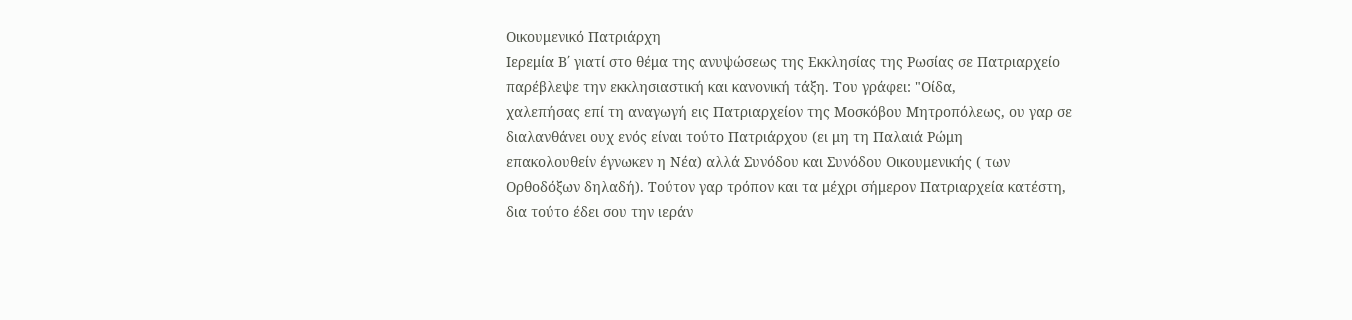Οικουμενικό Πατριάρχη
Ιερεμία Β΄ γιατί στο θέμα της ανυψώσεως της Εκκλησίας της Ρωσίας σε Πατριαρχείο
παρέβλεψε την εκκλησιαστική και κανονική τάξη. Του γράφει: "Οίδα,
χαλεπήσας επί τη αναγωγή εις Πατριαρχείον της Μοσκόβου Μητροπόλεως, ου γαρ σε
διαλανθάνει ουχ ενός είναι τούτο Πατριάρχου (ει μη τη Παλαιά Ρώμη
επακολουθείν έγνωκεν η Νέα) αλλά Συνόδου και Συνόδου Οικουμενικής ( των
Ορθοδόξων δηλαδή). Τούτον γαρ τρόπον και τα μέχρι σήμερον Πατριαρχεία κατέστη,
δια τούτο έδει σου την ιεράν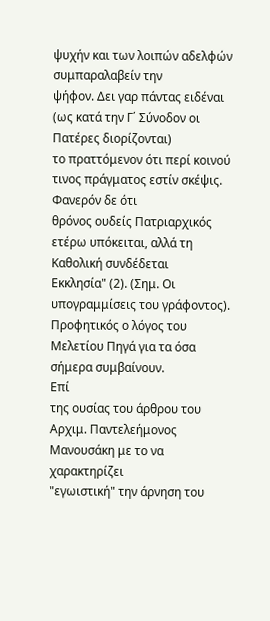ψυχήν και των λοιπών αδελφών συμπαραλαβείν την
ψήφον. Δει γαρ πάντας ειδέναι (ως κατά την Γ΄ Σύνοδον οι Πατέρες διορίζονται)
το πραττόμενον ότι περί κοινού τινος πράγματος εστίν σκέψις. Φανερόν δε ότι
θρόνος ουδείς Πατριαρχικός ετέρω υπόκειται, αλλά τη Καθολική συνδέδεται
Εκκλησία" (2). (Σημ. Οι
υπογραμμίσεις του γράφοντος). Προφητικός ο λόγος του Μελετίου Πηγά για τα όσα
σήμερα συμβαίνουν.
Επί
της ουσίας του άρθρου του Αρχιμ. Παντελεήμονος Μανουσάκη με το να χαρακτηρίζει
"εγωιστική" την άρνηση του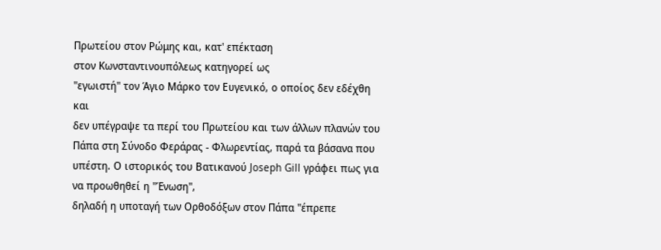Πρωτείου στον Ρώμης και, κατ' επέκταση
στον Κωνσταντινουπόλεως κατηγορεί ως
"εγωιστή" τον Άγιο Μάρκο τον Ευγενικό, ο οποίος δεν εδέχθη και
δεν υπέγραψε τα περί του Πρωτείου και των άλλων πλανών του Πάπα στη Σύνοδο Φεράρας - Φλωρεντίας, παρά τα βάσανα που
υπέστη. Ο ιστορικός του Βατικανού Joseph Gill γράφει πως για να προωθηθεί η "Ένωση",
δηλαδή η υποταγή των Ορθοδόξων στον Πάπα "έπρεπε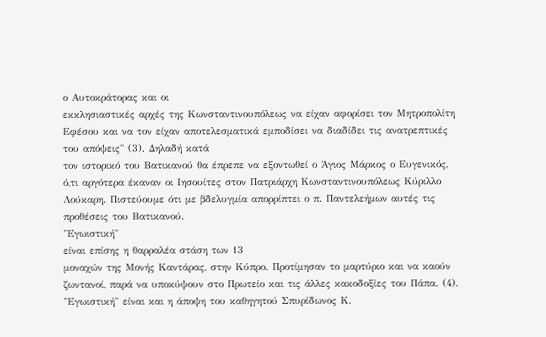ο Αυτοκράτορας και οι
εκκλησιαστικές αρχές της Κωνσταντινουπόλεως να είχαν αφορίσει τον Μητροπολίτη
Εφέσου και να τον είχαν αποτελεσματικά εμποδίσει να διαδίδει τις ανατρεπτικές
του απόψεις" (3). Δηλαδή κατά
τον ιστορικό του Βατικανού θα έπρεπε να εξοντωθεί ο Άγιος Μάρκος ο Ευγενικός,
ό,τι αργότερα έκαναν οι Ιησουίτες στον Πατριάρχη Κωνσταντινουπόλεως Κύριλλο
Λούκαρη. Πιστεύουμε ότι με βδελυγμία απορρίπτει ο π. Παντελεήμων αυτές τις
προθέσεις του Βατικανού.
"Εγωιστική"
είναι επίσης η θαρραλέα στάση των 13
μοναχών της Μονής Καντάρας, στην Κύπρο. Προτίμησαν το μαρτύριο και να καούν
ζωντανοί, παρά να υποκύψουν στο Πρωτείο και τις άλλες κακοδοξίες του Πάπα. (4).
"Εγωιστική" είναι και η άποψη του καθηγητού Σπυρίδωνος Κ.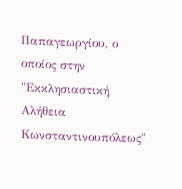Παπαγεωργίου, ο οποίος στην "Εκκλησιαστική Αλήθεια
Κωνσταντινουπόλεως"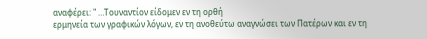αναφέρει: " …Τουναντίον είδομεν εν τη ορθή
ερμηνεία των γραφικών λόγων, εν τη ανοθεύτω αναγνώσει των Πατέρων και εν τη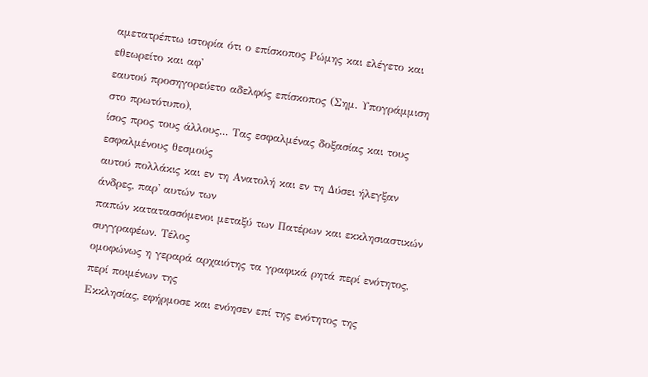αμετατρέπτω ιστορία ότι ο επίσκοπος Ρώμης και ελέγετο και εθεωρείτο και αφ'
εαυτού προσηγορεύετο αδελφός επίσκοπος (Σημ. Υπογράμμιση στο πρωτότυπο),
ίσος προς τους άλλους... Τας εσφαλμένας δοξασίας και τους εσφαλμένους θεσμούς
αυτού πολλάκις και εν τη Ανατολή και εν τη Δύσει ήλεγξαν άνδρες, παρ' αυτών των
παπών κατατασσόμενοι μεταξύ των Πατέρων και εκκλησιαστικών συγγραφέων. Τέλος
ομοφώνως η γεραρά αρχαιότης τα γραφικά ρητά περί ενότητος, περί ποιμένων της
Εκκλησίας, εφήρμοσε και ενόησεν επί της ενότητος της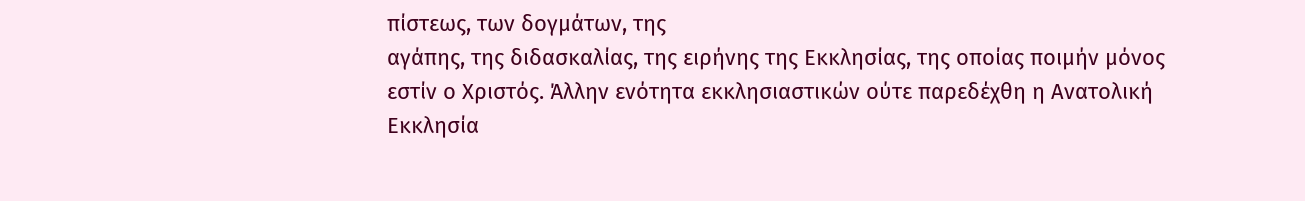πίστεως, των δογμάτων, της
αγάπης, της διδασκαλίας, της ειρήνης της Εκκλησίας, της οποίας ποιμήν μόνος
εστίν ο Χριστός. Άλλην ενότητα εκκλησιαστικών ούτε παρεδέχθη η Ανατολική
Εκκλησία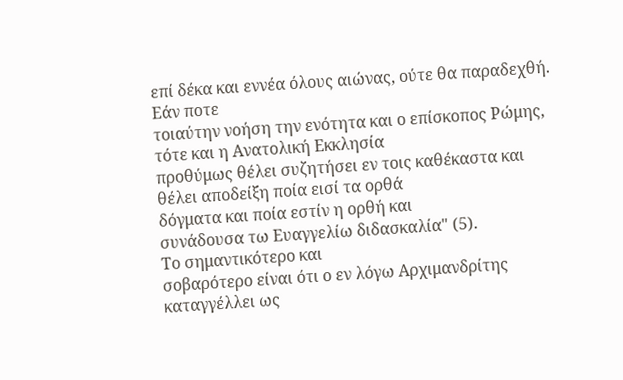επί δέκα και εννέα όλους αιώνας, ούτε θα παραδεχθή. Εάν ποτε
τοιαύτην νοήση την ενότητα και ο επίσκοπος Ρώμης, τότε και η Ανατολική Εκκλησία
προθύμως θέλει συζητήσει εν τοις καθέκαστα και θέλει αποδείξη ποία εισί τα ορθά
δόγματα και ποία εστίν η ορθή και
συνάδουσα τω Ευαγγελίω διδασκαλία" (5).
Το σημαντικότερο και
σοβαρότερο είναι ότι ο εν λόγω Αρχιμανδρίτης καταγγέλλει ως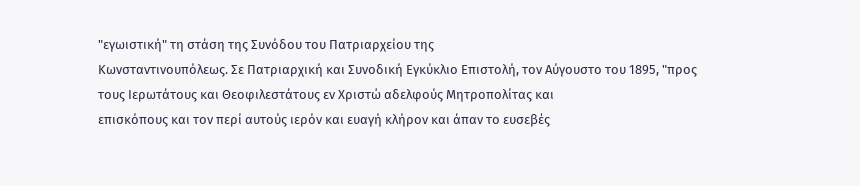"εγωιστική" τη στάση της Συνόδου του Πατριαρχείου της
Κωνσταντινουπόλεως. Σε Πατριαρχική και Συνοδική Εγκύκλιο Επιστολή, τον Αύγουστο του 1895, "προς
τους Ιερωτάτους και Θεοφιλεστάτους εν Χριστώ αδελφούς Μητροπολίτας και
επισκόπους και τον περί αυτούς ιερόν και ευαγή κλήρον και άπαν το ευσεβές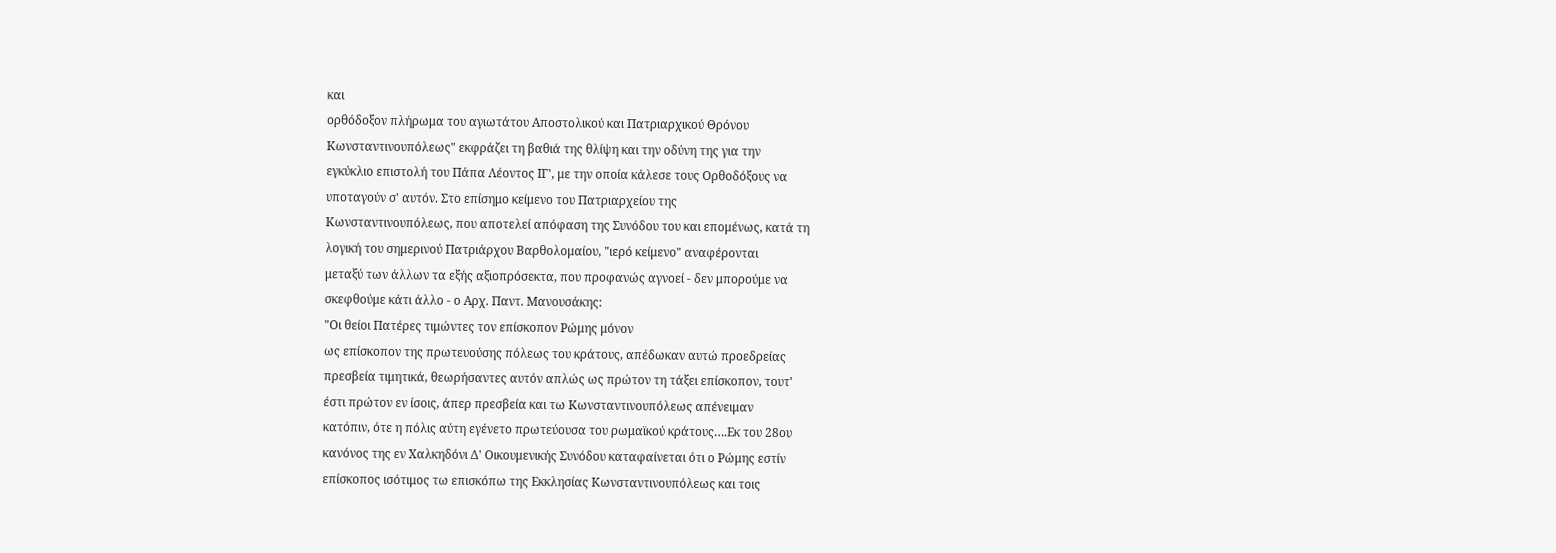και
ορθόδοξον πλήρωμα του αγιωτάτου Αποστολικού και Πατριαρχικού Θρόνου
Κωνσταντινουπόλεως" εκφράζει τη βαθιά της θλίψη και την οδύνη της για την
εγκύκλιο επιστολή του Πάπα Λέοντος ΙΓ', με την οποία κάλεσε τους Ορθοδόξους να
υποταγούν σ' αυτόν. Στο επίσημο κείμενο του Πατριαρχείου της
Κωνσταντινουπόλεως, που αποτελεί απόφαση της Συνόδου του και επομένως, κατά τη
λογική του σημερινού Πατριάρχου Βαρθολομαίου, "ιερό κείμενο" αναφέρονται
μεταξύ των άλλων τα εξής αξιοπρόσεκτα, που προφανώς αγνοεί - δεν μπορούμε να
σκεφθούμε κάτι άλλο - ο Αρχ. Παντ. Μανουσάκης:
"Οι θείοι Πατέρες τιμώντες τον επίσκοπον Ρώμης μόνον
ως επίσκοπον της πρωτευούσης πόλεως του κράτους, απέδωκαν αυτώ προεδρείας
πρεσβεία τιμητικά, θεωρήσαντες αυτόν απλώς ως πρώτον τη τάξει επίσκοπον, τουτ'
έστι πρώτον εν ίσοις, άπερ πρεσβεία και τω Κωνσταντινουπόλεως απένειμαν
κατόπιν, ότε η πόλις αύτη εγένετο πρωτεύουσα του ρωμαϊκού κράτους….Εκ του 28ου
κανόνος της εν Χαλκηδόνι Δ' Οικουμενικής Συνόδου καταφαίνεται ότι ο Ρώμης εστίν
επίσκοπος ισότιμος τω επισκόπω της Εκκλησίας Κωνσταντινουπόλεως και τοις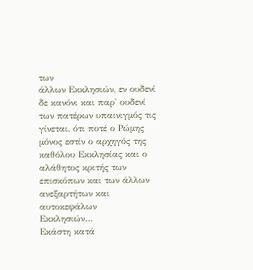των
άλλων Εκκλησιών, εν ουδενί δε κανόνι και παρ' ουδενί των πατέρων υπαινιγμός τις
γίνεται, ότι ποτέ ο Ρώμης μόνος εστίν ο αρχηγός της καθόλου Εκκλησίας και ο
αλάθητος κριτής των επισκόπων και των άλλων ανεξαρτήτων και αυτοκεφάλων
Εκκλησιών…
Εκάστη κατά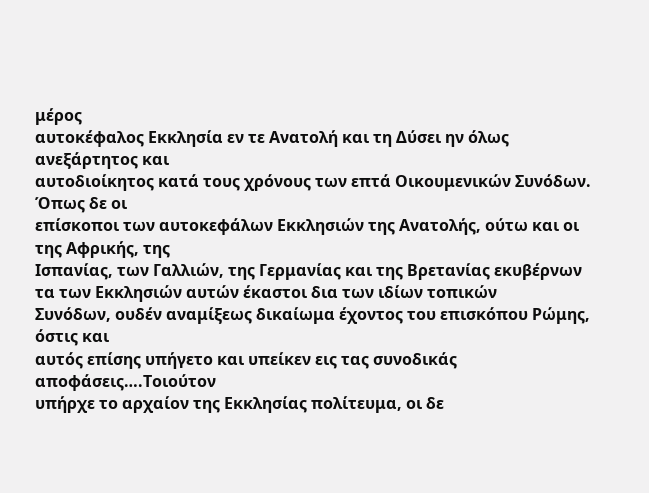μέρος
αυτοκέφαλος Εκκλησία εν τε Ανατολή και τη Δύσει ην όλως ανεξάρτητος και
αυτοδιοίκητος κατά τους χρόνους των επτά Οικουμενικών Συνόδων. Όπως δε οι
επίσκοποι των αυτοκεφάλων Εκκλησιών της Ανατολής, ούτω και οι της Αφρικής, της
Ισπανίας, των Γαλλιών, της Γερμανίας και της Βρετανίας εκυβέρνων τα των Εκκλησιών αυτών έκαστοι δια των ιδίων τοπικών
Συνόδων, ουδέν αναμίξεως δικαίωμα έχοντος του επισκόπου Ρώμης, όστις και
αυτός επίσης υπήγετο και υπείκεν εις τας συνοδικάς αποφάσεις….Τοιούτον
υπήρχε το αρχαίον της Εκκλησίας πολίτευμα, οι δε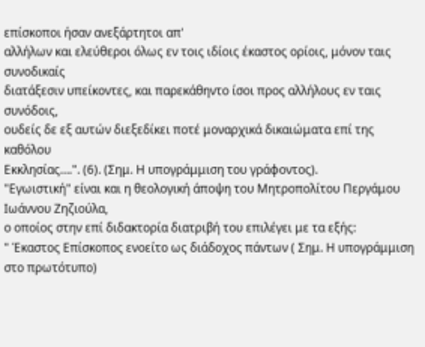επίσκοποι ήσαν ανεξάρτητοι απ'
αλλήλων και ελεύθεροι όλως εν τοις ιδίοις έκαστος ορίοις, μόνον ταις συνοδικαίς
διατάξεσιν υπείκοντες, και παρεκάθηντο ίσοι προς αλλήλους εν ταις συνόδοις,
ουδείς δε εξ αυτών διεξεδίκει ποτέ μοναρχικά δικαιώματα επί της καθόλου
Εκκλησίας….". (6). (Σημ. Η υπογράμμιση του γράφοντος).
"Εγωιστική" είναι και η θεολογική άποψη του Μητροπολίτου Περγάμου Ιωάννου Ζηζιούλα,
ο οποίος στην επί διδακτορία διατριβή του επιλέγει με τα εξής:
" Έκαστος Επίσκοπος ενοείτο ως διάδοχος πάντων ( Σημ. Η υπογράμμιση στο πρωτότυπο)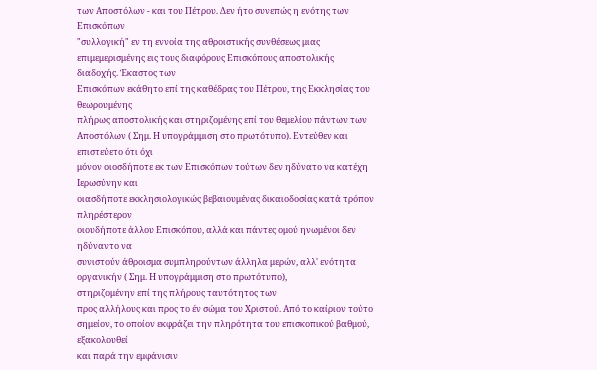των Αποστόλων - και του Πέτρου. Δεν ήτο συνεπώς η ενότης των Επισκόπων
"συλλογική" εν τη εννοία της αθροιστικής συνθέσεως μιας
επιμεμερισμένης εις τους διαφόρους Επισκόπους αποστολικής διαδοχής. Έκαστος των
Επισκόπων εκάθητο επί της καθέδρας του Πέτρου, της Εκκλησίας του θεωρουμένης
πλήρως αποστολικής και στηριζομένης επί του θεμελίου πάντων των
Αποστόλων ( Σημ. Η υπογράμμιση στο πρωτότυπο). Εντεύθεν και επιστεύετο ότι όχι
μόνον οιοσδήποτε εκ των Επισκόπων τούτων δεν ηδύνατο να κατέχη Ιερωσύνην και
οιασδήποτε εκκλησιολογικώς βεβαιουμένας δικαιοδοσίας κατά τρόπον πληρέστερον
οιουδήποτε άλλου Επισκόπου, αλλά και πάντες ομού ηνωμένοι δεν ηδύναντο να
συνιστούν άθροισμα συμπληρούντων άλληλα μερών, αλλ' ενότητα οργανικήν ( Σημ. Η υπογράμμιση στο πρωτότυπο),
στηριζομένην επί της πλήρους ταυτότητος των
προς αλλήλους και προς το έν σώμα του Χριστού. Από το καίριον τούτο
σημείον, το οποίον εκφράζει την πληρότητα του επισκοπικού βαθμού, εξακολουθεί
και παρά την εμφάνισιν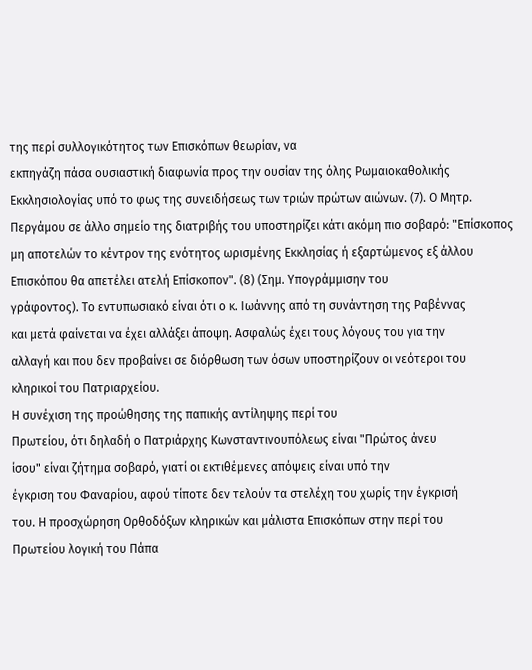της περί συλλογικότητος των Επισκόπων θεωρίαν, να
εκπηγάζη πάσα ουσιαστική διαφωνία προς την ουσίαν της όλης Ρωμαιοκαθολικής
Εκκλησιολογίας υπό το φως της συνειδήσεως των τριών πρώτων αιώνων. (7). Ο Μητρ.
Περγάμου σε άλλο σημείο της διατριβής του υποστηρίζει κάτι ακόμη πιο σοβαρό: "Επίσκοπος
μη αποτελών το κέντρον της ενότητος ωρισμένης Εκκλησίας ή εξαρτώμενος εξ άλλου
Επισκόπου θα απετέλει ατελή Επίσκοπον". (8) (Σημ. Υπογράμμισην του
γράφοντος). Το εντυπωσιακό είναι ότι ο κ. Ιωάννης από τη συνάντηση της Ραβέννας
και μετά φαίνεται να έχει αλλάξει άποψη. Ασφαλώς έχει τους λόγους του για την
αλλαγή και που δεν προβαίνει σε διόρθωση των όσων υποστηρίζουν οι νεότεροι του
κληρικοί του Πατριαρχείου.
Η συνέχιση της προώθησης της παπικής αντίληψης περί του
Πρωτείου, ότι δηλαδή ο Πατριάρχης Κωνσταντινουπόλεως είναι "Πρώτος άνευ
ίσου" είναι ζήτημα σοβαρό, γιατί οι εκτιθέμενες απόψεις είναι υπό την
έγκριση του Φαναρίου, αφού τίποτε δεν τελούν τα στελέχη του χωρίς την έγκρισή
του. Η προσχώρηση Ορθοδόξων κληρικών και μάλιστα Επισκόπων στην περί του
Πρωτείου λογική του Πάπα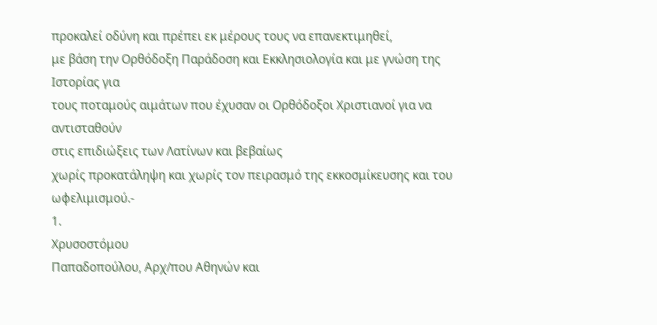προκαλεί οδύνη και πρέπει εκ μέρους τους να επανεκτιμηθεί,
με βάση την Ορθόδοξη Παράδοση και Εκκλησιολογία και με γνώση της Ιστορίας για
τους ποταμούς αιμάτων που έχυσαν οι Ορθόδοξοι Χριστιανοί για να αντισταθούν
στις επιδιώξεις των Λατίνων και βεβαίως
χωρίς προκατάληψη και χωρίς τον πειρασμό της εκκοσμίκευσης και του
ωφελιμισμού.-
1.
Χρυσοστόμου
Παπαδοπούλου, Αρχ/που Αθηνών και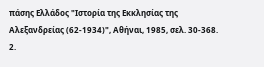πάσης Ελλάδος "Ιστορία της Εκκλησίας της
Αλεξανδρείας (62-1934)", Αθήναι, 1985, σελ. 30-368.
2.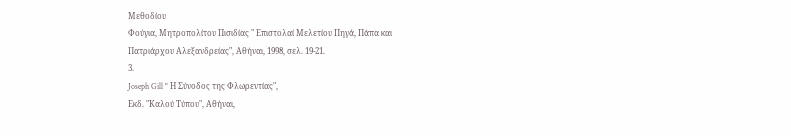Μεθοδίου
Φούγια, Μητροπολίτου Πισιδίας " Επιστολαί Μελετίου Πηγά, Πάπα και
Πατριάρχου Αλεξανδρείας", Αθήναι, 1998, σελ. 19-21.
3.
Joseph Gill " Η Σύνοδος της Φλωρεντίας",
Εκδ. "Καλού Τύπου", Αθήναι,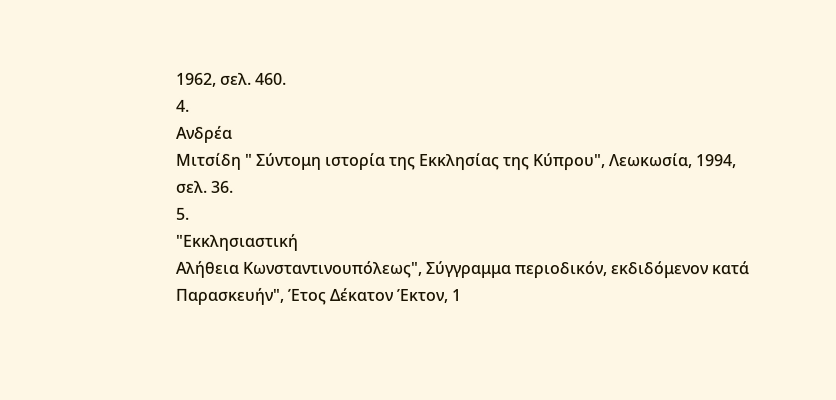1962, σελ. 460.
4.
Ανδρέα
Μιτσίδη " Σύντομη ιστορία της Εκκλησίας της Κύπρου", Λεωκωσία, 1994,
σελ. 36.
5.
"Εκκλησιαστική
Αλήθεια Κωνσταντινουπόλεως", Σύγγραμμα περιοδικόν, εκδιδόμενον κατά
Παρασκευήν", Έτος Δέκατον Έκτον, 1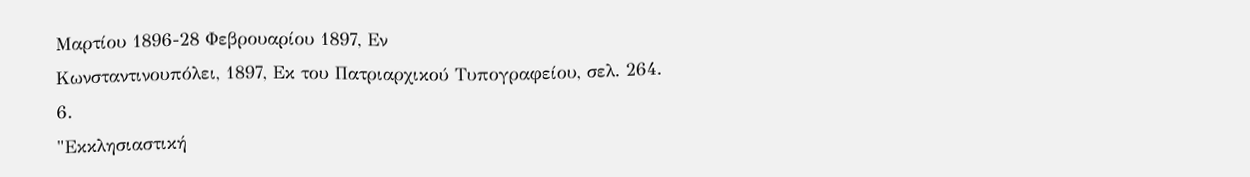Μαρτίου 1896-28 Φεβρουαρίου 1897, Εν
Κωνσταντινουπόλει, 1897, Εκ του Πατριαρχικού Τυπογραφείου, σελ. 264.
6.
"Εκκλησιαστική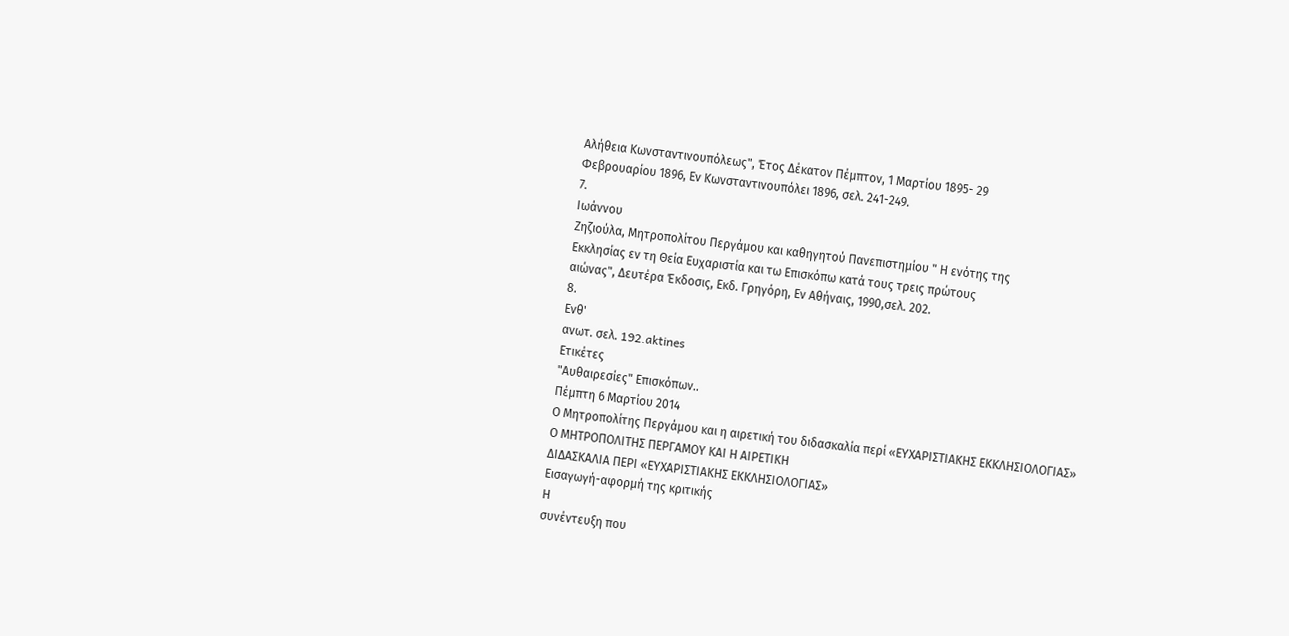Αλήθεια Κωνσταντινουπόλεως", Έτος Δέκατον Πέμπτον, 1 Μαρτίου 1895- 29
Φεβρουαρίου 1896, Εν Κωνσταντινουπόλει 1896, σελ. 241-249.
7.
Ιωάννου
Ζηζιούλα, Μητροπολίτου Περγάμου και καθηγητού Πανεπιστημίου " Η ενότης της
Εκκλησίας εν τη Θεία Ευχαριστία και τω Επισκόπω κατά τους τρεις πρώτους
αιώνας", Δευτέρα Έκδοσις, Εκδ. Γρηγόρη, Εν Αθήναις, 1990,σελ. 202.
8.
Ενθ'
ανωτ. σελ. 192.aktines
Ετικέτες
"Αυθαιρεσίες" Επισκόπων..
Πέμπτη 6 Μαρτίου 2014
Ο Μητροπολίτης Περγάμου και η αιρετική του διδασκαλία περί «ΕΥΧΑΡΙΣΤΙΑΚΗΣ ΕΚΚΛΗΣΙΟΛΟΓΙΑΣ»
Ο ΜΗΤΡΟΠΟΛΙΤΗΣ ΠΕΡΓΑΜΟΥ ΚΑΙ Η ΑΙΡΕΤΙΚΗ
ΔΙΔΑΣΚΑΛΙΑ ΠΕΡΙ «ΕΥΧΑΡΙΣΤΙΑΚΗΣ ΕΚΚΛΗΣΙΟΛΟΓΙΑΣ»
Εισαγωγή-αφορμή της κριτικής
Η
συνέντευξη που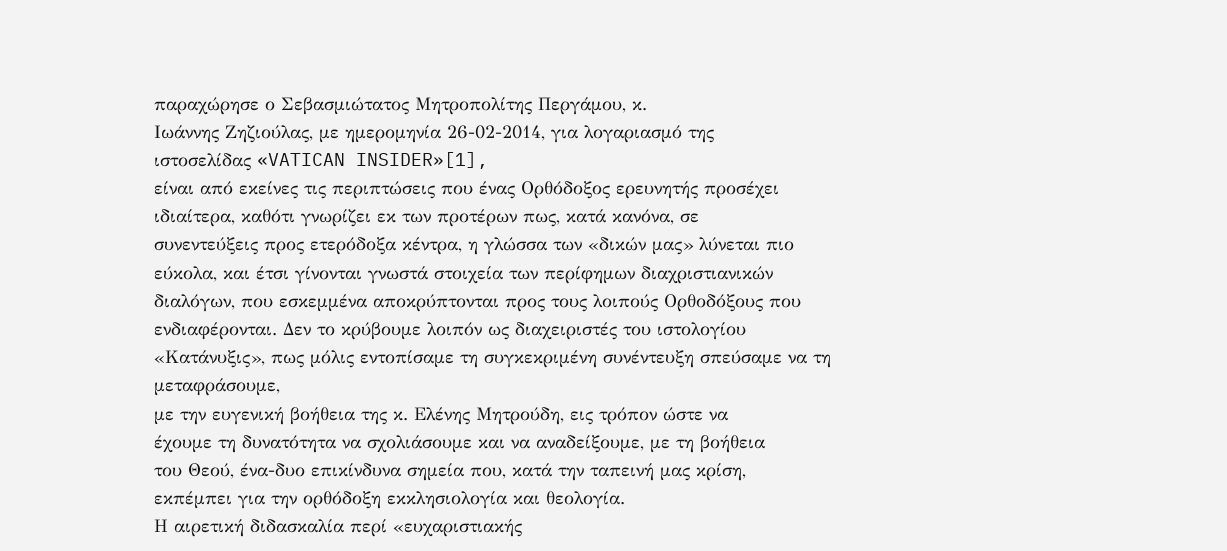παραχώρησε ο Σεβασμιώτατος Μητροπολίτης Περγάμου, κ.
Ιωάννης Ζηζιούλας, με ημερομηνία 26-02-2014, για λογαριασμό της
ιστοσελίδας «VATICAN INSIDER»[1],
είναι από εκείνες τις περιπτώσεις που ένας Ορθόδοξος ερευνητής προσέχει
ιδιαίτερα, καθότι γνωρίζει εκ των προτέρων πως, κατά κανόνα, σε
συνεντεύξεις προς ετερόδοξα κέντρα, η γλώσσα των «δικών μας» λύνεται πιο
εύκολα, και έτσι γίνονται γνωστά στοιχεία των περίφημων διαχριστιανικών
διαλόγων, που εσκεμμένα αποκρύπτονται προς τους λοιπούς Ορθοδόξους που
ενδιαφέρονται. Δεν το κρύβουμε λοιπόν ως διαχειριστές του ιστολογίου «Κατάνυξις», πως μόλις εντοπίσαμε τη συγκεκριμένη συνέντευξη σπεύσαμε να τη μεταφράσουμε,
με την ευγενική βοήθεια της κ. Ελένης Μητρούδη, εις τρόπον ώστε να
έχουμε τη δυνατότητα να σχολιάσουμε και να αναδείξουμε, με τη βοήθεια
του Θεού, ένα-δυο επικίνδυνα σημεία που, κατά την ταπεινή μας κρίση,
εκπέμπει για την ορθόδοξη εκκλησιολογία και θεολογία.
Η αιρετική διδασκαλία περί «ευχαριστιακής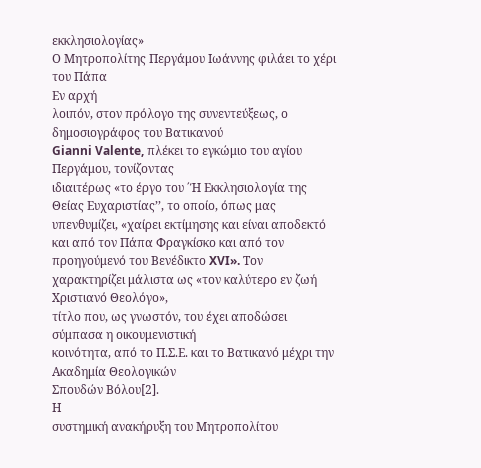εκκλησιολογίας»
Ο Μητροπολίτης Περγάμου Ιωάννης φιλάει το χέρι του Πάπα
Εν αρχή
λοιπόν, στον πρόλογο της συνεντεύξεως, ο δημοσιογράφος του Βατικανού
Gianni Valente, πλέκει το εγκώμιο του αγίου Περγάμου, τονίζοντας
ιδιαιτέρως «το έργο του ΄Ή Εκκλησιολογία της Θείας Ευχαριστίας’’, το οποίο, όπως μας υπενθυμίζει, «χαίρει εκτίμησης και είναι αποδεκτό και από τον Πάπα Φραγκίσκο και από τον προηγούμενό του Βενέδικτο XVI». Τον χαρακτηρίζει μάλιστα ως «τον καλύτερο εν ζωή Χριστιανό Θεολόγο»,
τίτλο που, ως γνωστόν, του έχει αποδώσει σύμπασα η οικουμενιστική
κοινότητα, από το Π.Σ.Ε. και το Βατικανό μέχρι την Ακαδημία Θεολογικών
Σπουδών Βόλου[2].
Η
συστημική ανακήρυξη του Μητροπολίτου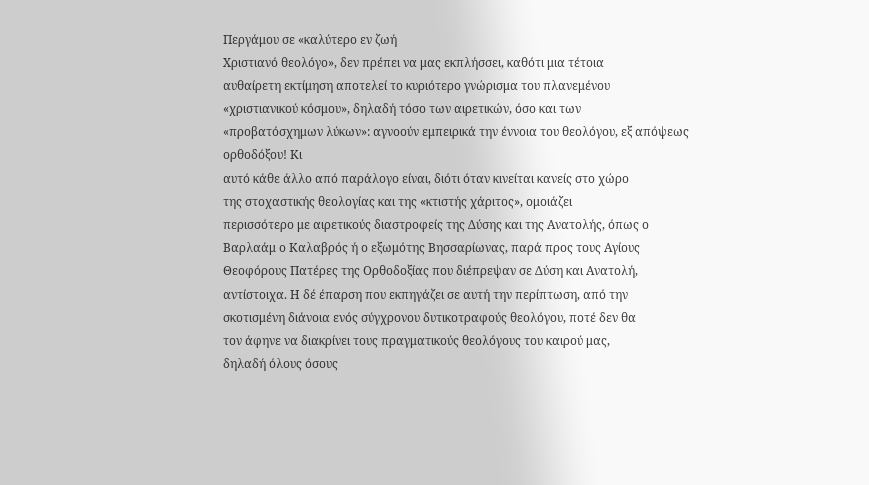Περγάμου σε «καλύτερο εν ζωή
Χριστιανό θεολόγο», δεν πρέπει να μας εκπλήσσει, καθότι μια τέτοια
αυθαίρετη εκτίμηση αποτελεί το κυριότερο γνώρισμα του πλανεμένου
«χριστιανικού κόσμου», δηλαδή τόσο των αιρετικών, όσο και των
«προβατόσχημων λύκων»: αγνοούν εμπειρικά την έννοια του θεολόγου, εξ απόψεως ορθοδόξου! Κι
αυτό κάθε άλλο από παράλογο είναι, διότι όταν κινείται κανείς στο χώρο
της στοχαστικής θεολογίας και της «κτιστής χάριτος», ομοιάζει
περισσότερο με αιρετικούς διαστροφείς της Δύσης και της Ανατολής, όπως ο
Βαρλαάμ ο Καλαβρός ή ο εξωμότης Βησσαρίωνας, παρά προς τους Αγίους
Θεοφόρους Πατέρες της Ορθοδοξίας που διέπρεψαν σε Δύση και Ανατολή,
αντίστοιχα. Η δέ έπαρση που εκπηγάζει σε αυτή την περίπτωση, από την
σκοτισμένη διάνοια ενός σύγχρονου δυτικοτραφούς θεολόγου, ποτέ δεν θα
τον άφηνε να διακρίνει τους πραγματικούς θεολόγους του καιρού μας,
δηλαδή όλους όσους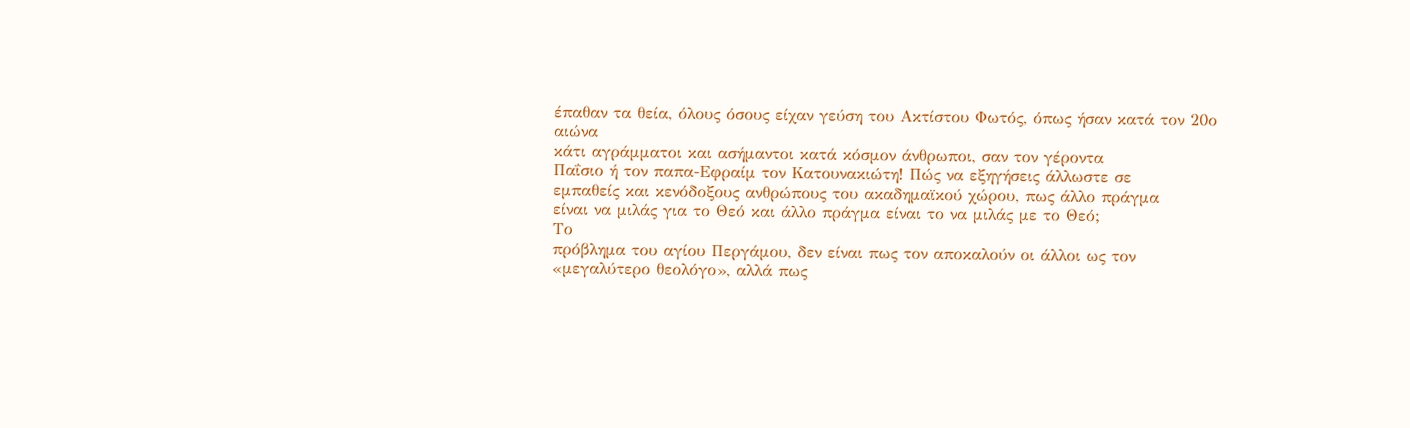έπαθαν τα θεία, όλους όσους είχαν γεύση του Ακτίστου Φωτός, όπως ήσαν κατά τον 20ο αιώνα
κάτι αγράμματοι και ασήμαντοι κατά κόσμον άνθρωποι, σαν τον γέροντα
Παΐσιο ή τον παπα-Εφραίμ τον Κατουνακιώτη! Πώς να εξηγήσεις άλλωστε σε
εμπαθείς και κενόδοξους ανθρώπους του ακαδημαϊκού χώρου, πως άλλο πράγμα
είναι να μιλάς για το Θεό και άλλο πράγμα είναι το να μιλάς με το Θεό;
Το
πρόβλημα του αγίου Περγάμου, δεν είναι πως τον αποκαλούν οι άλλοι ως τον
«μεγαλύτερο θεολόγο», αλλά πως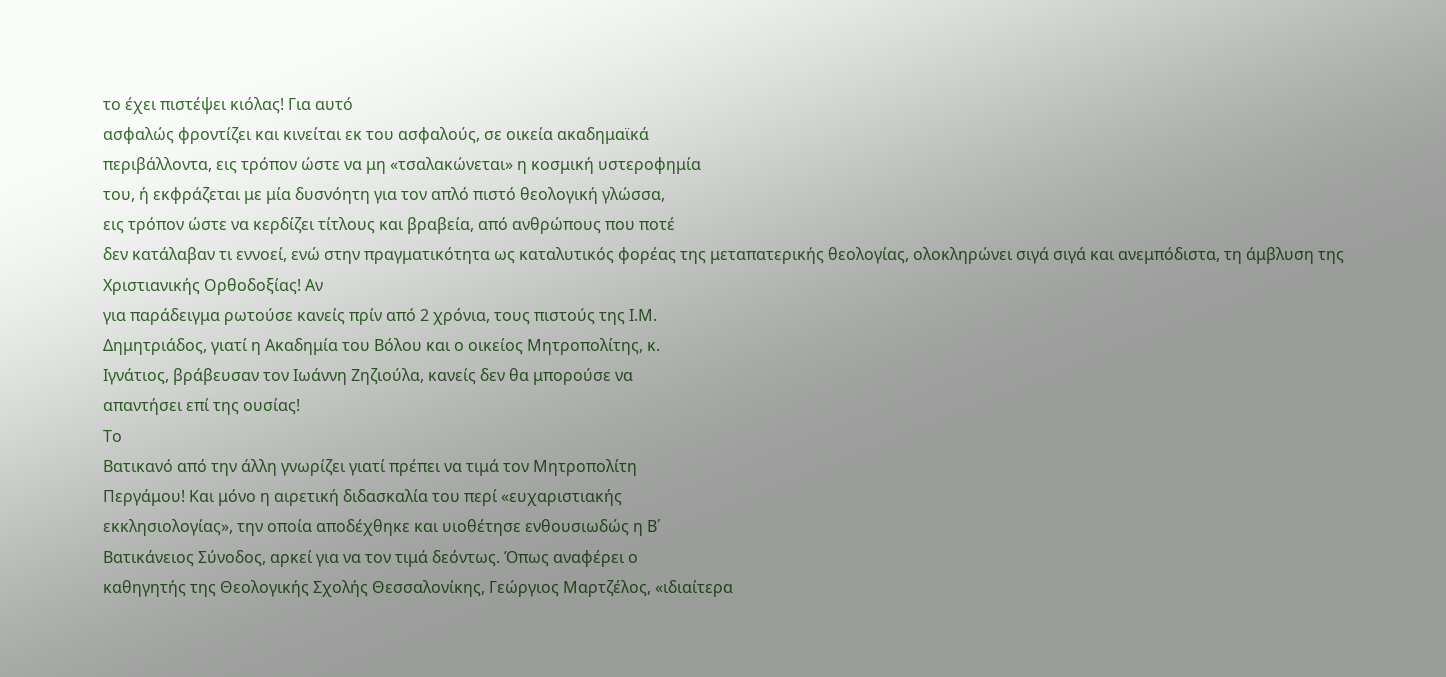το έχει πιστέψει κιόλας! Για αυτό
ασφαλώς φροντίζει και κινείται εκ του ασφαλούς, σε οικεία ακαδημαϊκά
περιβάλλοντα, εις τρόπον ώστε να μη «τσαλακώνεται» η κοσμική υστεροφημία
του, ή εκφράζεται με μία δυσνόητη για τον απλό πιστό θεολογική γλώσσα,
εις τρόπον ώστε να κερδίζει τίτλους και βραβεία, από ανθρώπους που ποτέ
δεν κατάλαβαν τι εννοεί, ενώ στην πραγματικότητα ως καταλυτικός φορέας της μεταπατερικής θεολογίας, ολοκληρώνει σιγά σιγά και ανεμπόδιστα, τη άμβλυση της Χριστιανικής Ορθοδοξίας! Αν
για παράδειγμα ρωτούσε κανείς πρίν από 2 χρόνια, τους πιστούς της Ι.Μ.
Δημητριάδος, γιατί η Ακαδημία του Βόλου και ο οικείος Μητροπολίτης, κ.
Ιγνάτιος, βράβευσαν τον Ιωάννη Ζηζιούλα, κανείς δεν θα μπορούσε να
απαντήσει επί της ουσίας!
Το
Βατικανό από την άλλη γνωρίζει γιατί πρέπει να τιμά τον Μητροπολίτη
Περγάμου! Και μόνο η αιρετική διδασκαλία του περί «ευχαριστιακής
εκκλησιολογίας», την οποία αποδέχθηκε και υιοθέτησε ενθουσιωδώς η Β΄
Βατικάνειος Σύνοδος, αρκεί για να τον τιμά δεόντως. Όπως αναφέρει ο
καθηγητής της Θεολογικής Σχολής Θεσσαλονίκης, Γεώργιος Μαρτζέλος, «ιδιαίτερα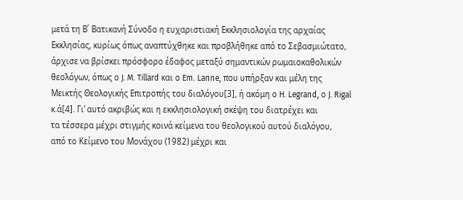μετά τη Β΄ Βατικανή Σύνοδο η ευχαριστιακή Εκκλησιολογία της αρχαίας
Εκκλησίας, κυρίως όπως αναπτύχθηκε και προβλήθηκε από το Σεβασμιώτατο,
άρχισε να βρίσκει πρόσφορο έδαφος μεταξύ σημαντικών ρωμαιοκαθολικών
θεολόγων, όπως ο J. M. Tillard και ο Em. Lanne, που υπήρξαν και μέλη της
Μεικτής Θεολογικής Επιτροπής του διαλόγου[3], ή ακόμη ο H. Legrand, ο J. Rigal κ.ά[4]. Γι’ αυτό ακριβώς και η εκκλησιολογική σκέψη του διατρέχει και
τα τέσσερα μέχρι στιγμής κοινά κείμενα του θεολογικού αυτού διαλόγου,
από το Κείμενο του Μονάχου (1982) μέχρι και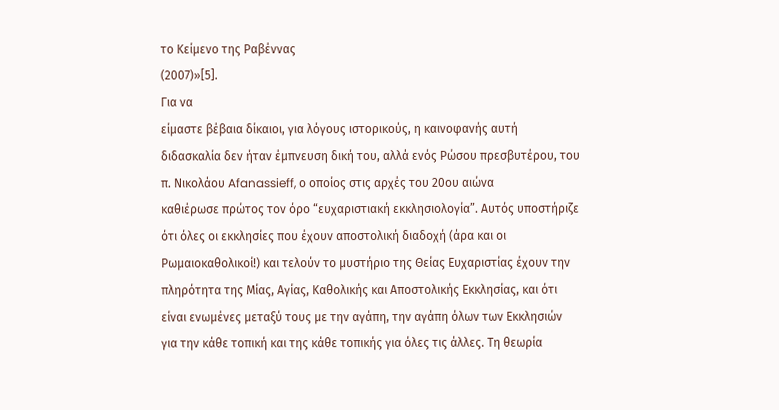το Κείμενο της Ραβέννας
(2007)»[5].
Για να
είμαστε βέβαια δίκαιοι, για λόγους ιστορικούς, η καινοφανής αυτή
διδασκαλία δεν ήταν έμπνευση δική του, αλλά ενός Ρώσου πρεσβυτέρου, του
π. Νικολάου Afanassieff, ο οποίος στις αρχές του 20ου αιώνα
καθιέρωσε πρώτος τον όρο “ευχαριστιακή εκκλησιολογία”. Αυτός υποστήριζε
ότι όλες οι εκκλησίες που έχουν αποστολική διαδοχή (άρα και οι
Ρωμαιοκαθολικοί!) και τελούν το μυστήριο της Θείας Ευχαριστίας έχουν την
πληρότητα της Μίας, Αγίας, Καθολικής και Αποστολικής Εκκλησίας, και ότι
είναι ενωμένες μεταξύ τους με την αγάπη, την αγάπη όλων των Εκκλησιών
για την κάθε τοπική και της κάθε τοπικής για όλες τις άλλες. Τη θεωρία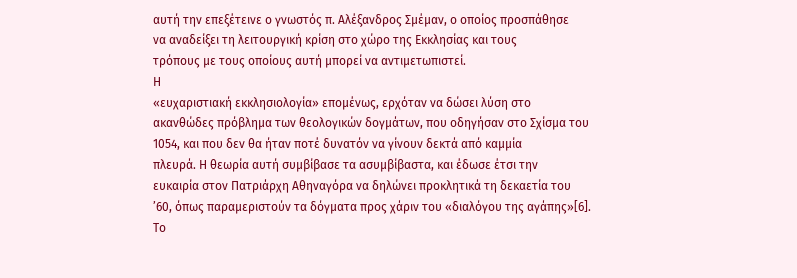αυτή την επεξέτεινε ο γνωστός π. Αλέξανδρος Σμέμαν, ο οποίος προσπάθησε
να αναδείξει τη λειτουργική κρίση στο χώρο της Εκκλησίας και τους
τρόπους με τους οποίους αυτή μπορεί να αντιμετωπιστεί.
Η
«ευχαριστιακή εκκλησιολογία» επομένως, ερχόταν να δώσει λύση στο
ακανθώδες πρόβλημα των θεολογικών δογμάτων, που οδηγήσαν στο Σχίσμα του
1054, και που δεν θα ήταν ποτέ δυνατόν να γίνουν δεκτά από καμμία
πλευρά. Η θεωρία αυτή συμβίβασε τα ασυμβίβαστα, και έδωσε έτσι την
ευκαιρία στον Πατριάρχη Αθηναγόρα να δηλώνει προκλητικά τη δεκαετία του
’60, όπως παραμεριστούν τα δόγματα προς χάριν του «διαλόγου της αγάπης»[6].
Το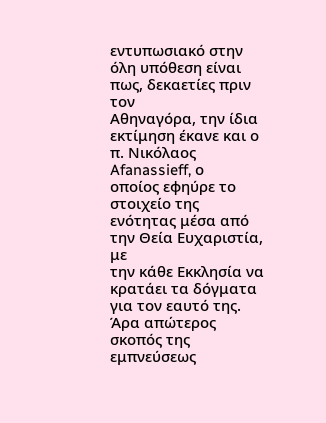εντυπωσιακό στην όλη υπόθεση είναι πως, δεκαετίες πριν τον
Αθηναγόρα, την ίδια εκτίμηση έκανε και ο π. Νικόλαος Afanassieff, ο
οποίος εφηύρε το στοιχείο της ενότητας μέσα από την Θεία Ευχαριστία, με
την κάθε Εκκλησία να κρατάει τα δόγματα για τον εαυτό της. Άρα απώτερος
σκοπός της εμπνεύσεως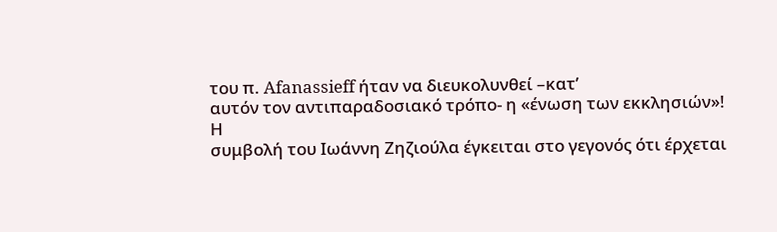του π. Afanassieff ήταν να διευκολυνθεί –κατ’
αυτόν τον αντιπαραδοσιακό τρόπο- η «ένωση των εκκλησιών»!
Η
συμβολή του Ιωάννη Ζηζιούλα έγκειται στο γεγονός ότι έρχεται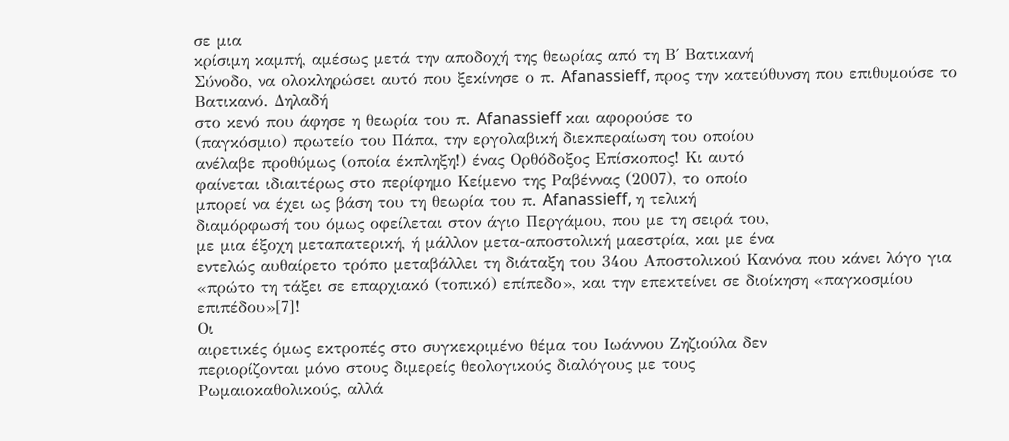σε μια
κρίσιμη καμπή, αμέσως μετά την αποδοχή της θεωρίας από τη Β΄ Βατικανή
Σύνοδο, να ολοκληρώσει αυτό που ξεκίνησε ο π. Afanassieff, προς την κατεύθυνση που επιθυμούσε το Βατικανό. Δηλαδή
στο κενό που άφησε η θεωρία του π. Afanassieff και αφορούσε το
(παγκόσμιο) πρωτείο του Πάπα, την εργολαβική διεκπεραίωση του οποίου
ανέλαβε προθύμως (οποία έκπληξη!) ένας Ορθόδοξος Επίσκοπος! Κι αυτό
φαίνεται ιδιαιτέρως στο περίφημο Κείμενο της Ραβέννας (2007), το οποίο
μπορεί να έχει ως βάση του τη θεωρία του π. Afanassieff, η τελική
διαμόρφωσή του όμως οφείλεται στον άγιο Περγάμου, που με τη σειρά του,
με μια έξοχη μεταπατερική, ή μάλλον μετα-αποστολική μαεστρία, και με ένα
εντελώς αυθαίρετο τρόπο μεταβάλλει τη διάταξη του 34ου Αποστολικού Κανόνα που κάνει λόγο για «πρώτο τη τάξει σε επαρχιακό (τοπικό) επίπεδο», και την επεκτείνει σε διοίκηση «παγκοσμίου επιπέδου»[7]!
Οι
αιρετικές όμως εκτροπές στο συγκεκριμένο θέμα του Ιωάννου Ζηζιούλα δεν
περιορίζονται μόνο στους διμερείς θεολογικούς διαλόγους με τους
Ρωμαιοκαθολικούς, αλλά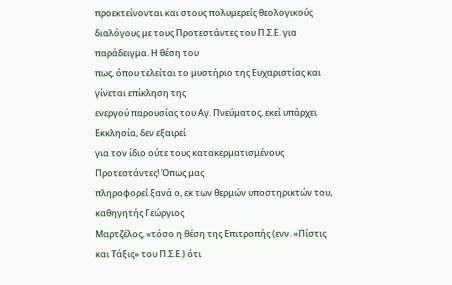προεκτείνονται και στους πολυμερείς θεολογικούς
διαλόγους με τους Προτεστάντες του Π.Σ.Ε. για παράδειγμα. Η θέση του
πως, όπου τελείται το μυστήριο της Ευχαριστίας και γίνεται επίκληση της
ενεργού παρουσίας του Αγ. Πνεύματος, εκεί υπάρχει Εκκλησία, δεν εξαιρεί
για τον ίδιο ούτε τους κατακερματισμένους Προτεστάντες! Όπως μας
πληροφορεί ξανά ο, εκ των θερμών υποστηρικτών του, καθηγητής Γεώργιος
Μαρτζέλος, «τόσο η θέση της Επιτροπής (ενν. «Πίστις και Τάξις» του Π.Σ.Ε.) ότι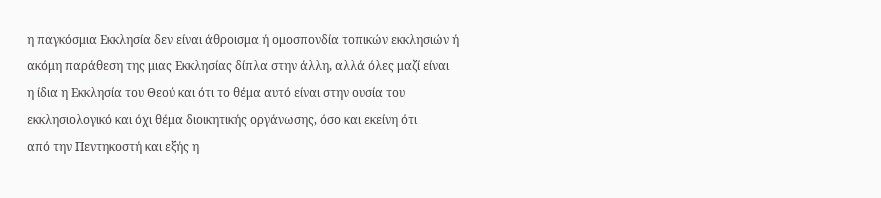η παγκόσμια Εκκλησία δεν είναι άθροισμα ή ομοσπονδία τοπικών εκκλησιών ή
ακόμη παράθεση της μιας Εκκλησίας δίπλα στην άλλη, αλλά όλες μαζί είναι
η ίδια η Εκκλησία του Θεού και ότι το θέμα αυτό είναι στην ουσία του
εκκλησιολογικό και όχι θέμα διοικητικής οργάνωσης, όσο και εκείνη ότι
από την Πεντηκοστή και εξής η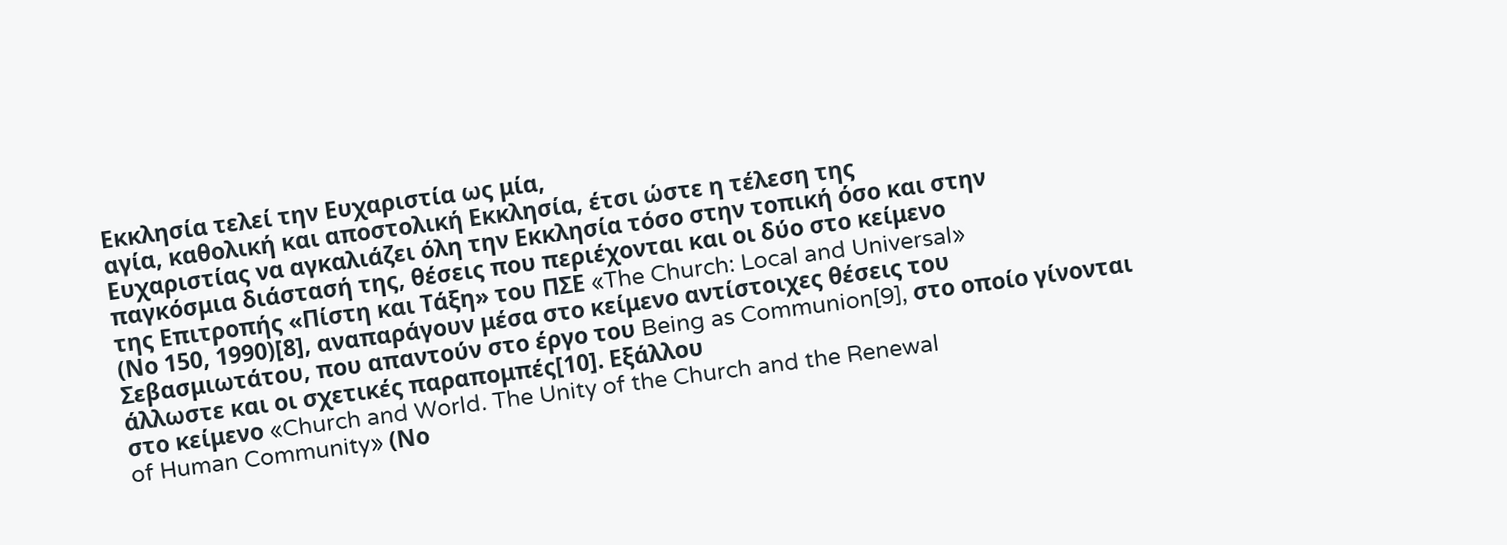Εκκλησία τελεί την Ευχαριστία ως μία,
αγία, καθολική και αποστολική Εκκλησία, έτσι ώστε η τέλεση της
Ευχαριστίας να αγκαλιάζει όλη την Εκκλησία τόσο στην τοπική όσο και στην
παγκόσμια διάστασή της, θέσεις που περιέχονται και οι δύο στο κείμενο
της Επιτροπής «Πίστη και Τάξη» του ΠΣΕ «The Church: Local and Universal»
(Νο 150, 1990)[8], αναπαράγουν μέσα στο κείμενο αντίστοιχες θέσεις του Σεβασμιωτάτου, που απαντούν στο έργο του Being as Communion[9], στο οποίο γίνονται άλλωστε και οι σχετικές παραπομπές[10]. Εξάλλου
στο κείμενο «Church and World. The Unity of the Church and the Renewal
of Human Community» (Νο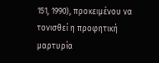151, 1990), προκειμένου να τονισθεί η προφητική
μαρτυρία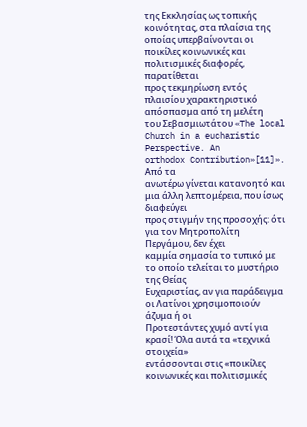της Εκκλησίας ως τοπικής κοινότητας, στα πλαίσια της οποίας υπερβαίνονται οι ποικίλες κοινωνικές και πολιτισμικές διαφορές, παρατίθεται
προς τεκμηρίωση εντός πλαισίου χαρακτηριστικό απόσπασμα από τη μελέτη
του Σεβασμιωτάτου «The local Church in a eucharistic Perspective. An
orthodox Contribution»[11]».
Από τα
ανωτέρω γίνεται κατανοητό και μια άλλη λεπτομέρεια, που ίσως διαφεύγει
προς στιγμήν της προσοχής: ότι για τον Μητροπολίτη Περγάμου, δεν έχει
καμμία σημασία το τυπικό με το οποίο τελείται το μυστήριο της Θείας
Ευχαριστίας, αν για παράδειγμα οι Λατίνοι χρησιμοποιούν άζυμα ή οι
Προτεστάντες χυμό αντί για κρασί! Όλα αυτά τα «τεχνικά στοιχεία»
εντάσσονται στις «ποικίλες κοινωνικές και πολιτισμικές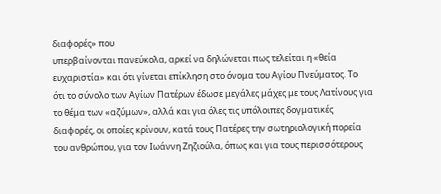διαφορές» που
υπερβαίνονται πανεύκολα, αρκεί να δηλώνεται πως τελείται η «θεία
ευχαριστία» και ότι γίνεται επίκληση στο όνομα του Αγίου Πνεύματος. Το
ότι το σύνολο των Αγίων Πατέρων έδωσε μεγάλες μάχες με τους Λατίνους για
το θέμα των «αζύμων», αλλά και για όλες τις υπόλοιπες δογματικές
διαφορές, οι οποίες κρίνουν, κατά τους Πατέρες την σωτηριολογική πορεία
του ανθρώπου, για τον Ιωάννη Ζηζιούλα, όπως και για τους περισσότερους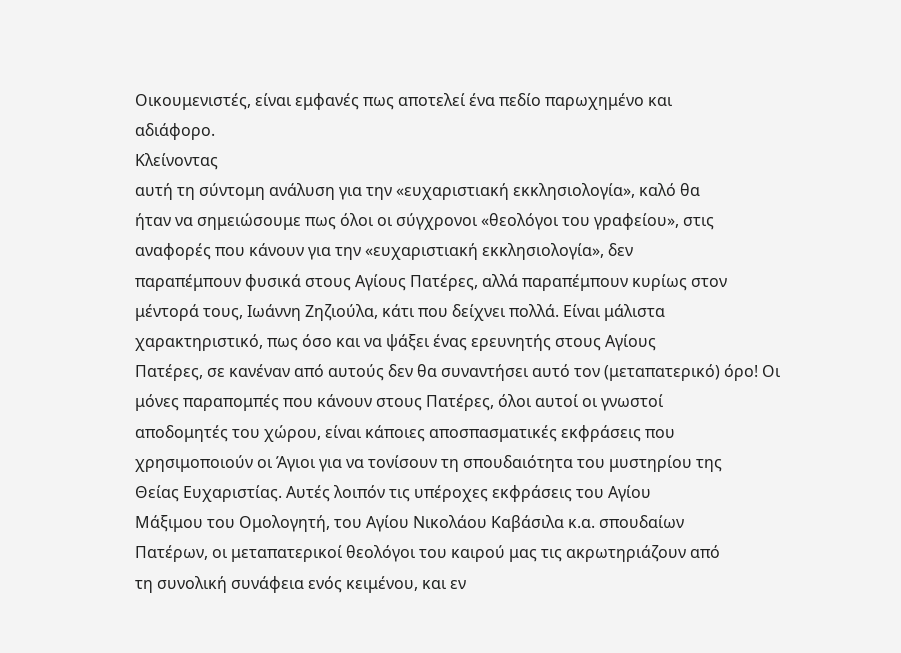Οικουμενιστές, είναι εμφανές πως αποτελεί ένα πεδίο παρωχημένο και
αδιάφορο.
Κλείνοντας
αυτή τη σύντομη ανάλυση για την «ευχαριστιακή εκκλησιολογία», καλό θα
ήταν να σημειώσουμε πως όλοι οι σύγχρονοι «θεολόγοι του γραφείου», στις
αναφορές που κάνουν για την «ευχαριστιακή εκκλησιολογία», δεν
παραπέμπουν φυσικά στους Αγίους Πατέρες, αλλά παραπέμπουν κυρίως στον
μέντορά τους, Ιωάννη Ζηζιούλα, κάτι που δείχνει πολλά. Είναι μάλιστα
χαρακτηριστικό, πως όσο και να ψάξει ένας ερευνητής στους Αγίους
Πατέρες, σε κανέναν από αυτούς δεν θα συναντήσει αυτό τον (μεταπατερικό) όρο! Οι
μόνες παραπομπές που κάνουν στους Πατέρες, όλοι αυτοί οι γνωστοί
αποδομητές του χώρου, είναι κάποιες αποσπασματικές εκφράσεις που
χρησιμοποιούν οι Άγιοι για να τονίσουν τη σπουδαιότητα του μυστηρίου της
Θείας Ευχαριστίας. Αυτές λοιπόν τις υπέροχες εκφράσεις του Αγίου
Μάξιμου του Ομολογητή, του Αγίου Νικολάου Καβάσιλα κ.α. σπουδαίων
Πατέρων, οι μεταπατερικοί θεολόγοι του καιρού μας τις ακρωτηριάζουν από
τη συνολική συνάφεια ενός κειμένου, και εν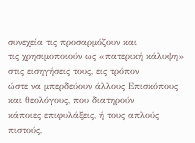συνεχεία τις προσαρμόζουν και
τις χρησιμοποιούν ως «πατερική κάλυψη» στις εισηγήσεις τους, εις τρόπον
ώστε να μπερδεύουν άλλους Επισκόπους και θεολόγους, που διατηρούν
κάποιες επιφυλάξεις, ή τους απλούς πιστούς,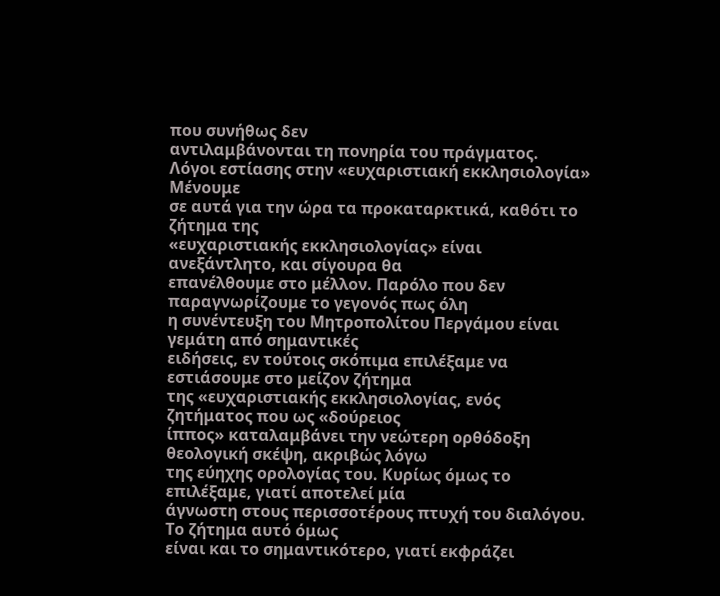που συνήθως δεν
αντιλαμβάνονται τη πονηρία του πράγματος.
Λόγοι εστίασης στην «ευχαριστιακή εκκλησιολογία»
Μένουμε
σε αυτά για την ώρα τα προκαταρκτικά, καθότι το ζήτημα της
«ευχαριστιακής εκκλησιολογίας» είναι ανεξάντλητο, και σίγουρα θα
επανέλθουμε στο μέλλον. Παρόλο που δεν παραγνωρίζουμε το γεγονός πως όλη
η συνέντευξη του Μητροπολίτου Περγάμου είναι γεμάτη από σημαντικές
ειδήσεις, εν τούτοις σκόπιμα επιλέξαμε να εστιάσουμε στο μείζον ζήτημα
της «ευχαριστιακής εκκλησιολογίας, ενός ζητήματος που ως «δούρειος
ίππος» καταλαμβάνει την νεώτερη ορθόδοξη θεολογική σκέψη, ακριβώς λόγω
της εύηχης ορολογίας του. Κυρίως όμως το επιλέξαμε, γιατί αποτελεί μία
άγνωστη στους περισσοτέρους πτυχή του διαλόγου. Το ζήτημα αυτό όμως
είναι και το σημαντικότερο, γιατί εκφράζει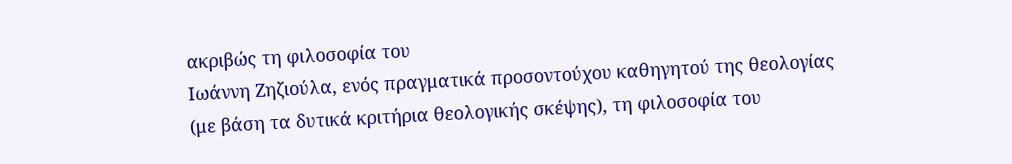ακριβώς τη φιλοσοφία του
Ιωάννη Ζηζιούλα, ενός πραγματικά προσοντούχου καθηγητού της θεολογίας
(με βάση τα δυτικά κριτήρια θεολογικής σκέψης), τη φιλοσοφία του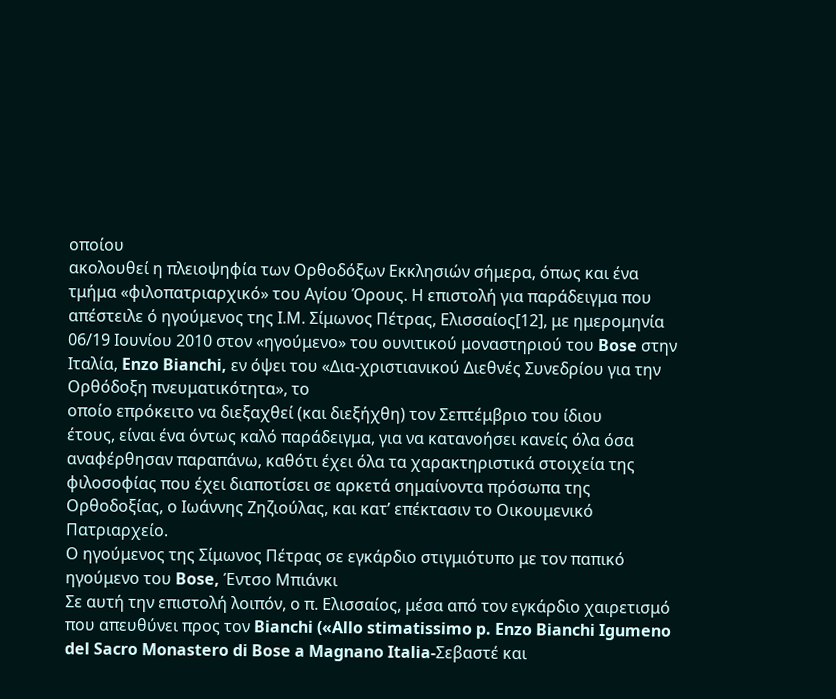οποίου
ακολουθεί η πλειοψηφία των Ορθοδόξων Εκκλησιών σήμερα, όπως και ένα τμήμα «φιλοπατριαρχικό» του Αγίου Όρους. Η επιστολή για παράδειγμα που απέστειλε ό ηγούμενος της Ι.Μ. Σίμωνος Πέτρας, Ελισσαίος[12], με ημερομηνία 06/19 Ιουνίου 2010 στον «ηγούμενο» του ουνιτικού μοναστηριού του Bose στην Ιταλία, Enzo Bianchi, εν όψει του «Δια-χριστιανικού Διεθνές Συνεδρίου για την Ορθόδοξη πνευματικότητα», το
οποίο επρόκειτο να διεξαχθεί (και διεξήχθη) τον Σεπτέμβριο του ίδιου
έτους, είναι ένα όντως καλό παράδειγμα, για να κατανοήσει κανείς όλα όσα
αναφέρθησαν παραπάνω, καθότι έχει όλα τα χαρακτηριστικά στοιχεία της
φιλοσοφίας που έχει διαποτίσει σε αρκετά σημαίνοντα πρόσωπα της
Ορθοδοξίας, ο Ιωάννης Ζηζιούλας, και κατ’ επέκτασιν το Οικουμενικό
Πατριαρχείο.
Ο ηγούμενος της Σίμωνος Πέτρας σε εγκάρδιο στιγμιότυπο με τον παπικό ηγούμενο του Bose, Έντσο Μπιάνκι
Σε αυτή την επιστολή λοιπόν, ο π. Ελισσαίος, μέσα από τον εγκάρδιο χαιρετισμό που απευθύνει προς τον Bianchi («Allo stimatissimo p. Enzo Bianchi Igumeno del Sacro Monastero di Bose a Magnano Italia-Σεβαστέ και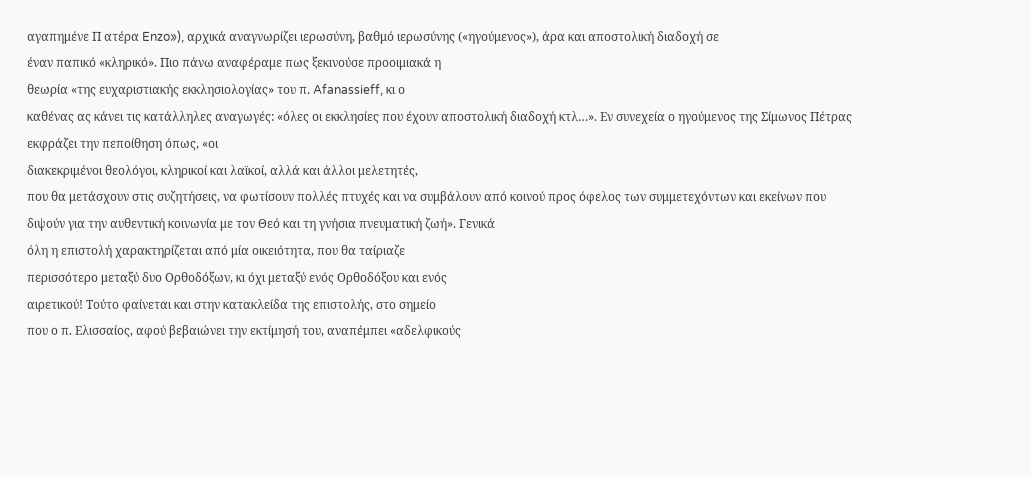αγαπημένε Π ατέρα Enzo»), αρχικά αναγνωρίζει ιερωσύνη, βαθμό ιερωσύνης («ηγούμενος»), άρα και αποστολική διαδοχή σε
έναν παπικό «κληρικό». Πιο πάνω αναφέραμε πως ξεκινούσε προοιμιακά η
θεωρία «της ευχαριστιακής εκκλησιολογίας» του π. Afanassieff, κι ο
καθένας ας κάνει τις κατάλληλες αναγωγές: «όλες οι εκκλησίες που έχουν αποστολική διαδοχή κτλ…». Εν συνεχεία ο ηγούμενος της Σίμωνος Πέτρας εκφράζει την πεποίθηση όπως, «οι
διακεκριμένοι θεολόγοι, κληρικοί και λαϊκοί, αλλά και άλλοι μελετητές,
που θα μετάσχουν στις συζητήσεις, να φωτίσουν πολλές πτυχές και να συμβάλουν από κοινού προς όφελος των συμμετεχόντων και εκείνων που διψούν για την αυθεντική κοινωνία με τον Θεό και τη γνήσια πνευματική ζωή». Γενικά
όλη η επιστολή χαρακτηρίζεται από μία οικειότητα, που θα ταίριαζε
περισσότερο μεταξύ δυο Ορθοδόξων, κι όχι μεταξύ ενός Ορθοδόξου και ενός
αιρετικού! Τούτο φαίνεται και στην κατακλείδα της επιστολής, στο σημείο
που ο π. Ελισσαίος, αφού βεβαιώνει την εκτίμησή του, αναπέμπει «αδελφικούς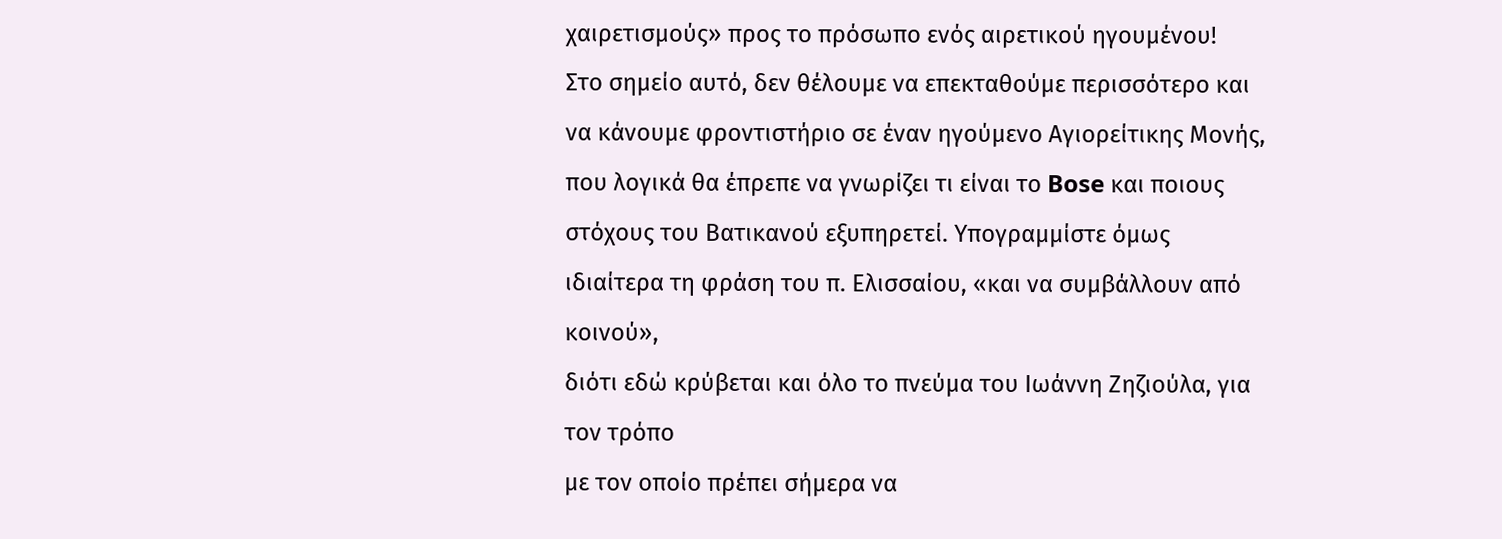χαιρετισμούς» προς το πρόσωπο ενός αιρετικού ηγουμένου!
Στο σημείο αυτό, δεν θέλουμε να επεκταθούμε περισσότερο και να κάνουμε φροντιστήριο σε έναν ηγούμενο Αγιορείτικης Μονής, που λογικά θα έπρεπε να γνωρίζει τι είναι το Bose και ποιους στόχους του Βατικανού εξυπηρετεί. Υπογραμμίστε όμως ιδιαίτερα τη φράση του π. Ελισσαίου, «και να συμβάλλουν από κοινού»,
διότι εδώ κρύβεται και όλο το πνεύμα του Ιωάννη Ζηζιούλα, για τον τρόπο
με τον οποίο πρέπει σήμερα να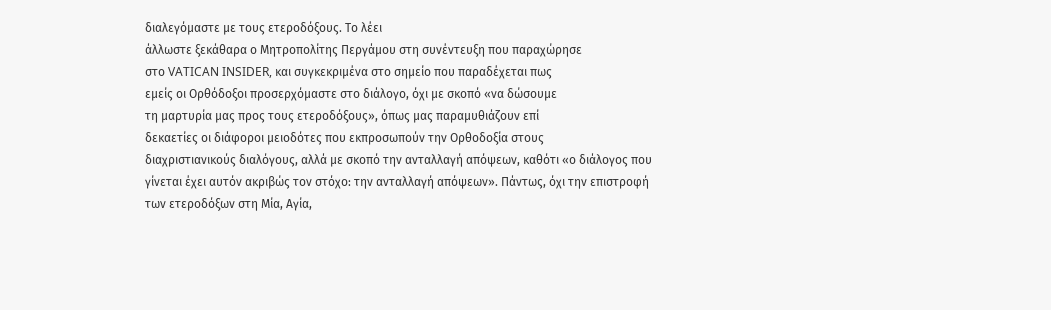διαλεγόμαστε με τους ετεροδόξους. Το λέει
άλλωστε ξεκάθαρα ο Μητροπολίτης Περγάμου στη συνέντευξη που παραχώρησε
στο VATICAN INSIDER, και συγκεκριμένα στο σημείο που παραδέχεται πως
εμείς οι Ορθόδοξοι προσερχόμαστε στο διάλογο, όχι με σκοπό «να δώσουμε
τη μαρτυρία μας προς τους ετεροδόξους», όπως μας παραμυθιάζουν επί
δεκαετίες οι διάφοροι μειοδότες που εκπροσωπούν την Ορθοδοξία στους
διαχριστιανικούς διαλόγους, αλλά με σκοπό την ανταλλαγή απόψεων, καθότι «ο διάλογος που γίνεται έχει αυτόν ακριβώς τον στόχο: την ανταλλαγή απόψεων». Πάντως, όχι την επιστροφή των ετεροδόξων στη Μία, Αγία,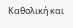Καθολική και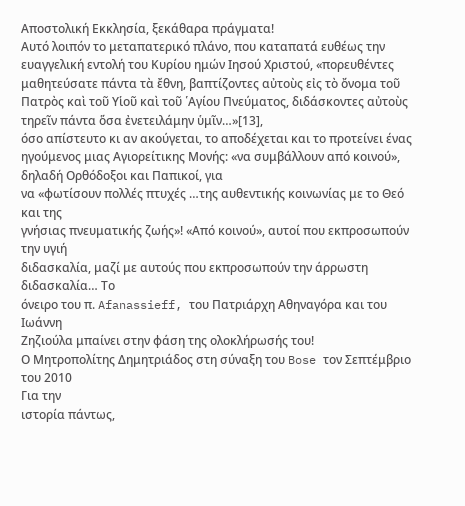Αποστολική Εκκλησία, ξεκάθαρα πράγματα!
Αυτό λοιπόν το μεταπατερικό πλάνο, που καταπατά ευθέως την ευαγγελική εντολή του Κυρίου ημών Ιησού Χριστού, «πορευθέντες μαθητεύσατε πάντα τὰ ἔθνη, βαπτίζοντες αὐτοὺς εἰς τὸ ὄνομα τοῦ Πατρὸς καὶ τοῦ Υἱοῦ καὶ τοῦ ῾Αγίου Πνεύματος, διδάσκοντες αὐτοὺς τηρεῖν πάντα ὅσα ἐνετειλάμην ὑμῖν…»[13],
όσο απίστευτο κι αν ακούγεται, το αποδέχεται και το προτείνει ένας
ηγούμενος μιας Αγιορείτικης Μονής: «να συμβάλλουν από κοινού», δηλαδή Ορθόδοξοι και Παπικοί, για
να «φωτίσουν πολλές πτυχές …της αυθεντικής κοινωνίας με το Θεό και της
γνήσιας πνευματικής ζωής»! «Από κοινού», αυτοί που εκπροσωπούν την υγιή
διδασκαλία, μαζί με αυτούς που εκπροσωπούν την άρρωστη διδασκαλία… Το
όνειρο του π. Afanassieff, του Πατριάρχη Αθηναγόρα και του Ιωάννη
Ζηζιούλα μπαίνει στην φάση της ολοκλήρωσής του!
Ο Μητροπολίτης Δημητριάδος στη σύναξη του Bose τον Σεπτέμβριο του 2010
Για την
ιστορία πάντως,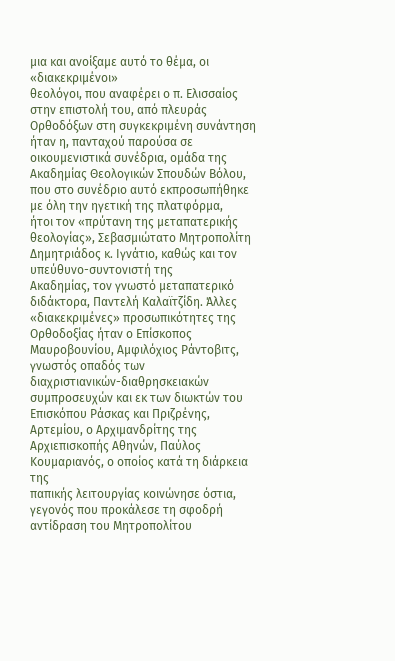μια και ανοίξαμε αυτό το θέμα, οι «διακεκριμένοι»
θεολόγοι, που αναφέρει ο π. Ελισσαίος στην επιστολή του, από πλευράς
Ορθοδόξων στη συγκεκριμένη συνάντηση ήταν η, πανταχού παρούσα σε
οικουμενιστικά συνέδρια, ομάδα της Ακαδημίας Θεολογικών Σπουδών Βόλου,
που στο συνέδριο αυτό εκπροσωπήθηκε με όλη την ηγετική της πλατφόρμα,
ήτοι τον «πρύτανη της μεταπατερικής θεολογίας», Σεβασμιώτατο Μητροπολίτη
Δημητριάδος κ. Ιγνάτιο, καθώς και τον υπεύθυνο-συντονιστή της
Ακαδημίας, τον γνωστό μεταπατερικό διδάκτορα, Παντελή Καλαϊτζίδη. Άλλες
«διακεκριμένες» προσωπικότητες της Ορθοδοξίας ήταν ο Επίσκοπος
Μαυροβουνίου, Αμφιλόχιος Ράντοβιτς, γνωστός οπαδός των
διαχριστιανικών-διαθρησκειακών συμπροσευχών και εκ των διωκτών του
Επισκόπου Ράσκας και Πριζρένης, Αρτεμίου, ο Αρχιμανδρίτης της
Αρχιεπισκοπής Αθηνών, Παύλος Κουμαριανός, ο οποίος κατά τη διάρκεια της
παπικής λειτουργίας κοινώνησε όστια, γεγονός που προκάλεσε τη σφοδρή
αντίδραση του Μητροπολίτου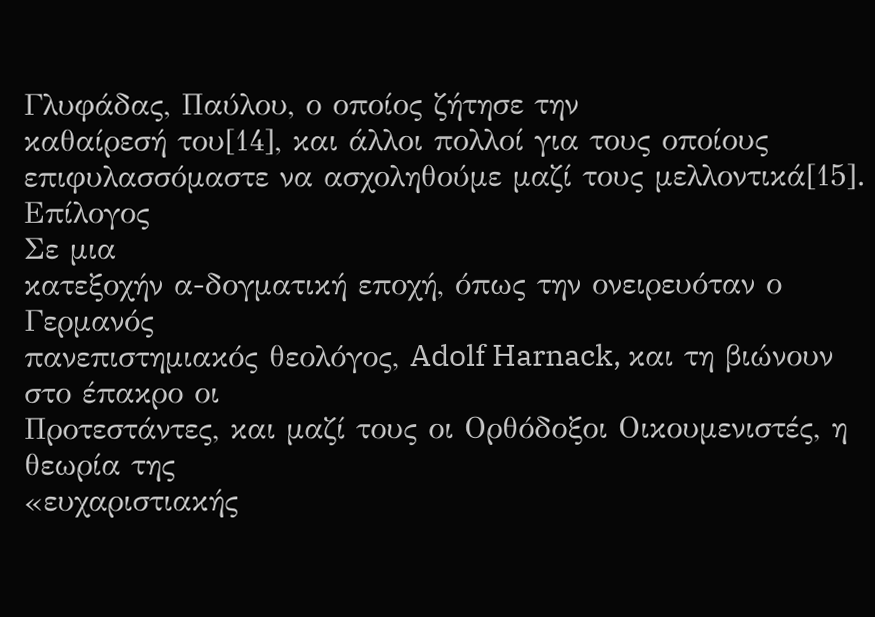Γλυφάδας, Παύλου, ο οποίος ζήτησε την
καθαίρεσή του[14], και άλλοι πολλοί για τους οποίους επιφυλασσόμαστε να ασχοληθούμε μαζί τους μελλοντικά[15].
Επίλογος
Σε μια
κατεξοχήν α-δογματική εποχή, όπως την ονειρευόταν ο Γερμανός
πανεπιστημιακός θεολόγος, Adolf Harnack, και τη βιώνουν στο έπακρο οι
Προτεστάντες, και μαζί τους οι Ορθόδοξοι Οικουμενιστές, η θεωρία της
«ευχαριστιακής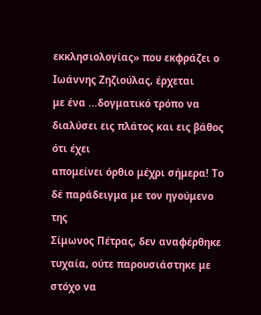εκκλησιολογίας» που εκφράζει ο Ιωάννης Ζηζιούλας, έρχεται
με ένα …δογματικό τρόπο να διαλύσει εις πλάτος και εις βάθος ότι έχει
απομείνει όρθιο μέχρι σήμερα! Το δέ παράδειγμα με τον ηγούμενο της
Σίμωνος Πέτρας, δεν αναφέρθηκε τυχαία, ούτε παρουσιάστηκε με στόχο να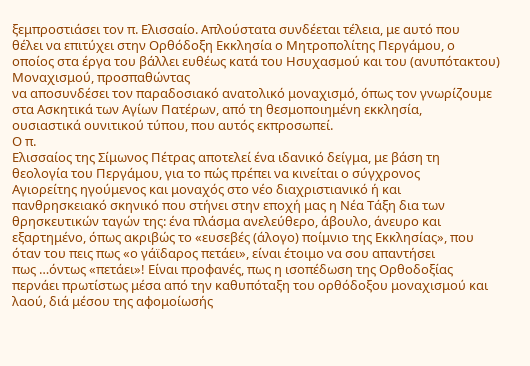ξεμπροστιάσει τον π. Ελισσαίο. Απλούστατα συνδέεται τέλεια, με αυτό που
θέλει να επιτύχει στην Ορθόδοξη Εκκλησία ο Μητροπολίτης Περγάμου, ο
οποίος στα έργα του βάλλει ευθέως κατά του Ησυχασμού και του (ανυπότακτου) Μοναχισμού, προσπαθώντας
να αποσυνδέσει τον παραδοσιακό ανατολικό μοναχισμό, όπως τον γνωρίζουμε
στα Ασκητικά των Αγίων Πατέρων, από τη θεσμοποιημένη εκκλησία,
ουσιαστικά ουνιτικού τύπου, που αυτός εκπροσωπεί.
Ο π.
Ελισσαίος της Σίμωνος Πέτρας αποτελεί ένα ιδανικό δείγμα, με βάση τη
θεολογία του Περγάμου, για το πώς πρέπει να κινείται ο σύγχρονος
Αγιορείτης ηγούμενος και μοναχός στο νέο διαχριστιανικό ή και
πανθρησκειακό σκηνικό που στήνει στην εποχή μας η Νέα Τάξη δια των
θρησκευτικών ταγών της: ένα πλάσμα ανελεύθερο, άβουλο, άνευρο και
εξαρτημένο, όπως ακριβώς το «ευσεβές (άλογο) ποίμνιο της Εκκλησίας», που
όταν του πεις πως «ο γάϊδαρος πετάει», είναι έτοιμο να σου απαντήσει
πως …όντως «πετάει»! Είναι προφανές, πως η ισοπέδωση της Ορθοδοξίας
περνάει πρωτίστως μέσα από την καθυπόταξη του ορθόδοξου μοναχισμού και
λαού, διά μέσου της αφομοίωσής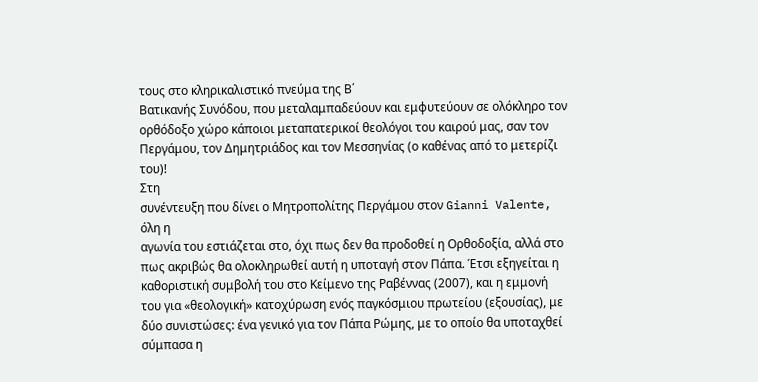τους στο κληρικαλιστικό πνεύμα της Β΄
Βατικανής Συνόδου, που μεταλαμπαδεύουν και εμφυτεύουν σε ολόκληρο τον
ορθόδοξο χώρο κάποιοι μεταπατερικοί θεολόγοι του καιρού μας, σαν τον
Περγάμου, τον Δημητριάδος και τον Μεσσηνίας (ο καθένας από το μετερίζι
του)!
Στη
συνέντευξη που δίνει ο Μητροπολίτης Περγάμου στον Gianni Valente, όλη η
αγωνία του εστιάζεται στο, όχι πως δεν θα προδοθεί η Ορθοδοξία, αλλά στο
πως ακριβώς θα ολοκληρωθεί αυτή η υποταγή στον Πάπα. Έτσι εξηγείται η
καθοριστική συμβολή του στο Κείμενο της Ραβέννας (2007), και η εμμονή
του για «θεολογική» κατοχύρωση ενός παγκόσμιου πρωτείου (εξουσίας), με
δύο συνιστώσες: ένα γενικό για τον Πάπα Ρώμης, με το οποίο θα υποταχθεί
σύμπασα η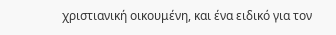χριστιανική οικουμένη, και ένα ειδικό για τον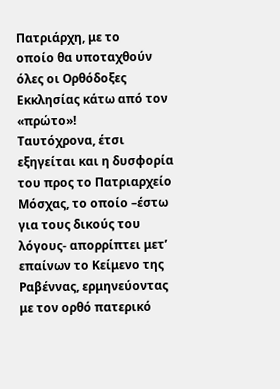Πατριάρχη, με το
οποίο θα υποταχθούν όλες οι Ορθόδοξες Εκκλησίας κάτω από τον «πρώτο»!
Ταυτόχρονα, έτσι εξηγείται και η δυσφορία του προς το Πατριαρχείο
Μόσχας, το οποίο –έστω για τους δικούς του λόγους- απορρίπτει μετ’
επαίνων το Κείμενο της Ραβέννας, ερμηνεύοντας με τον ορθό πατερικό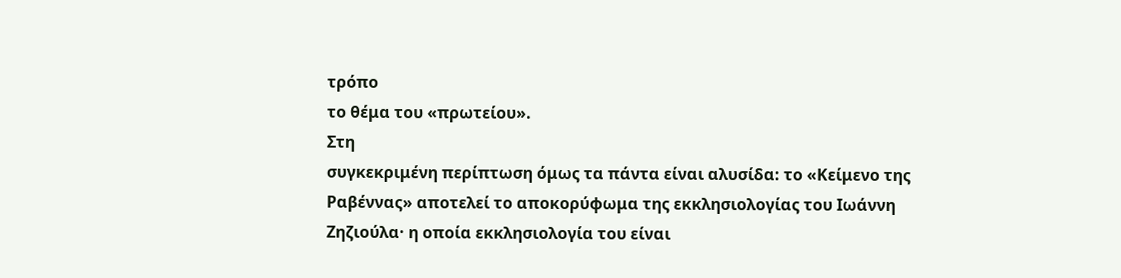τρόπο
το θέμα του «πρωτείου».
Στη
συγκεκριμένη περίπτωση όμως τα πάντα είναι αλυσίδα: το «Κείμενο της
Ραβέννας» αποτελεί το αποκορύφωμα της εκκλησιολογίας του Ιωάννη
Ζηζιούλα· η οποία εκκλησιολογία του είναι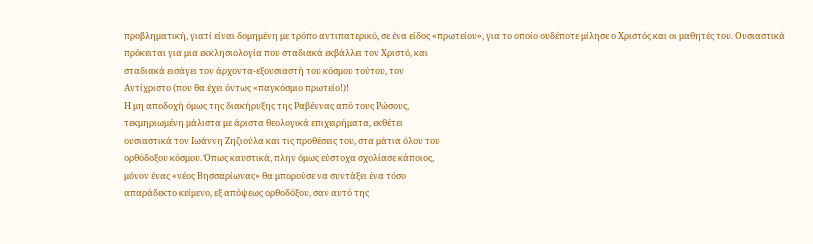προβληματική, γιατί είναι δομημένη με τρόπο αντιπατερικό, σε ένα είδος «πρωτείου», για το οποίο ουδέποτε μίλησε ο Χριστός και οι μαθητές του. Ουσιαστικά
πρόκειται για μια εκκλησιολογία που σταδιακά εκβάλλει τον Χριστό, και
σταδιακά εισάγει τον άρχοντα-εξουσιαστή του κόσμου τούτου, τον
Αντίχριστο (που θα έχει όντως «παγκόσμιο πρωτείο!)!
Η μη αποδοχή όμως της διακήρυξης της Ραβέννας από τους Ρώσους,
τεκμηριωμένη μάλιστα με άριστα θεολογικά επιχειρήματα, εκθέτει
ουσιαστικά τον Ιωάννη Ζηζιούλα και τις προθέσεις του, στα μάτια όλου του
ορθόδοξου κόσμου. Όπως καυστικά, πλην όμως εύστοχα σχολίασε κάποιος,
μόνον ένας «νέος Βησσαρίωνας» θα μπορούσε να συντάξει ένα τόσο
απαράδεκτο κείμενο, εξ απόψεως ορθοδόξου, σαν αυτό της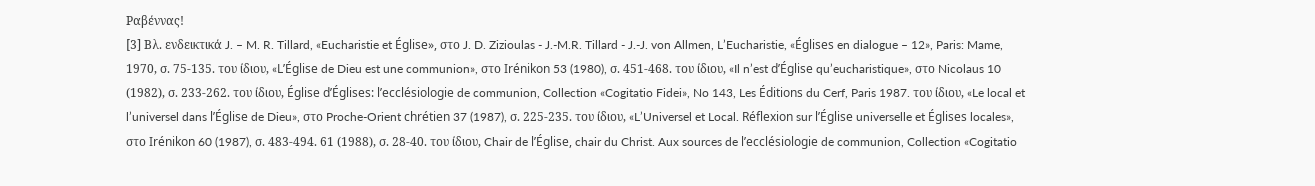Ραβέννας!
[3] Βλ. ενδεικτικά J. – M. R. Tillard, «Eucharistie et Église», στο J. D. Zizioulas - J.-M.R. Tillard - J.-J. von Allmen, L’Eucharistie, «Églises en dialogue – 12», Paris: Mame, 1970, σ. 75-135. του ίδιου, «L’Église de Dieu est une communion», στο Irénikon 53 (1980), σ. 451-468. του ίδιου, «Il n’est d’Église qu’eucharistique», στο Nicolaus 10 (1982), σ. 233-262. του ίδιου, Église d’Églises: l’ecclésiologie de communion, Collection «Cogitatio Fidei», No 143, Les Éditions du Cerf, Paris 1987. του ίδιου, «Le local et l’universel dans l’Église de Dieu», στο Proche-Orient chrétien 37 (1987), σ. 225-235. του ίδιου, «L’Universel et Local. Réflexion sur l’Église universelle et Églises locales», στο Irénikon 60 (1987), σ. 483-494. 61 (1988), σ. 28-40. του ίδιου, Chair de l’Église, chair du Christ. Aux sources de l’ecclésiologie de communion, Collection «Cogitatio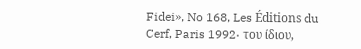Fidei», No 168, Les Éditions du Cerf, Paris 1992· του ίδιου,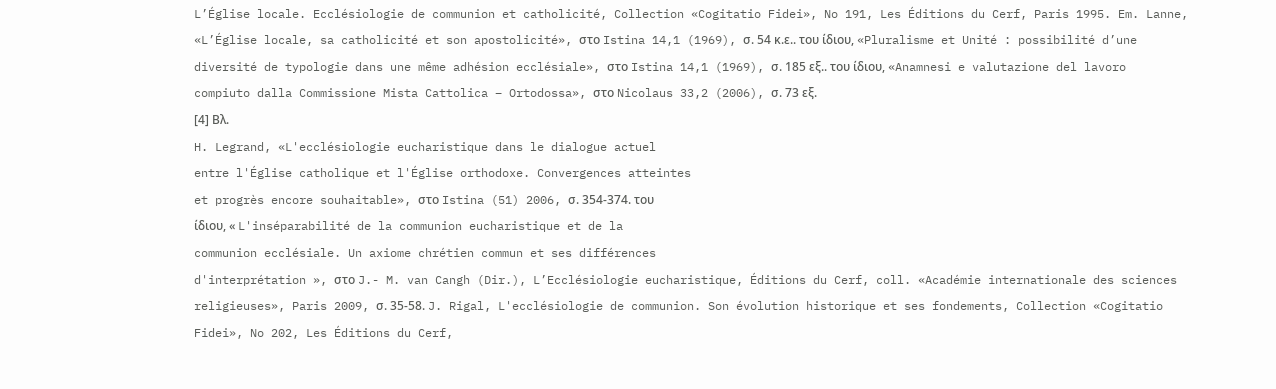L’Église locale. Ecclésiologie de communion et catholicité, Collection «Cogitatio Fidei», No 191, Les Éditions du Cerf, Paris 1995. Em. Lanne, «L’Église locale, sa catholicité et son apostolicité», στο Istina 14,1 (1969), σ. 54 κ.ε.. του ίδιου, «Pluralisme et Unité : possibilité d’une diversité de typologie dans une même adhésion ecclésiale», στο Istina 14,1 (1969), σ. 185 εξ.. του ίδιου, «Anamnesi e valutazione del lavoro compiuto dalla Commissione Mista Cattolica – Ortodossa», στο Nicolaus 33,2 (2006), σ. 73 εξ.
[4] Βλ.
H. Legrand, «L'ecclésiologie eucharistique dans le dialogue actuel
entre l'Église catholique et l'Église orthodoxe. Convergences atteintes
et progrès encore souhaitable», στο Istina (51) 2006, σ. 354-374. του
ίδιου, « L'inséparabilité de la communion eucharistique et de la
communion ecclésiale. Un axiome chrétien commun et ses différences
d'interprétation », στο J.- M. van Cangh (Dir.), L’Ecclésiologie eucharistique, Éditions du Cerf, coll. «Académie internationale des sciences religieuses», Paris 2009, σ. 35-58. J. Rigal, L'ecclésiologie de communion. Son évolution historique et ses fondements, Collection «Cogitatio Fidei», No 202, Les Éditions du Cerf,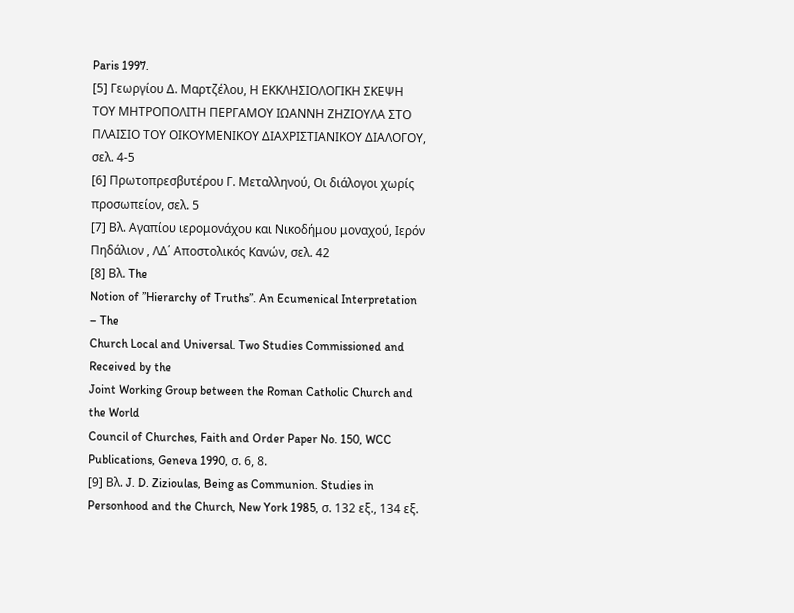Paris 1997.
[5] Γεωργίου Δ. Μαρτζέλου, Η ΕΚΚΛΗΣΙΟΛΟΓΙΚΗ ΣΚΕΨΗ ΤΟΥ ΜΗΤΡΟΠΟΛΙΤΗ ΠΕΡΓΑΜΟΥ ΙΩΑΝΝΗ ΖΗΖΙΟΥΛΑ ΣΤΟ ΠΛΑΙΣΙΟ ΤΟΥ ΟΙΚΟΥΜΕΝΙΚΟΥ ΔΙΑΧΡΙΣΤΙΑΝΙΚΟΥ ΔΙΑΛΟΓΟΥ, σελ. 4-5
[6] Πρωτοπρεσβυτέρου Γ. Μεταλληνού, Οι διάλογοι χωρίς προσωπείον, σελ. 5
[7] Βλ. Αγαπίου ιερομονάχου και Νικοδήμου μοναχού, Ιερόν Πηδάλιον , ΛΔ΄ Αποστολικός Κανών, σελ. 42
[8] Βλ. The
Notion of ”Hierarchy of Truths”. An Ecumenical Interpretation – The
Church Local and Universal. Two Studies Commissioned and Received by the
Joint Working Group between the Roman Catholic Church and the World
Council of Churches, Faith and Order Paper No. 150, WCC Publications, Geneva 1990, σ. 6, 8.
[9] Βλ. J. D. Zizioulas, Being as Communion. Studies in Personhood and the Church, New York 1985, σ. 132 εξ., 134 εξ.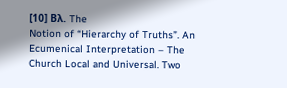[10] Βλ. The
Notion of “Hierarchy of Truths”. An Ecumenical Interpretation – The
Church Local and Universal. Two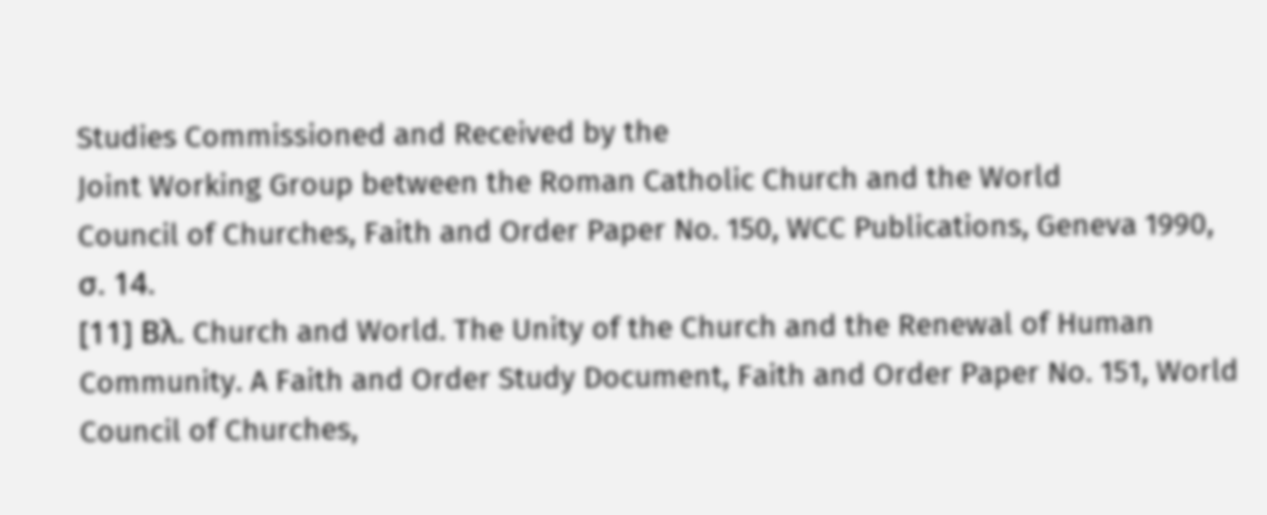Studies Commissioned and Received by the
Joint Working Group between the Roman Catholic Church and the World
Council of Churches, Faith and Order Paper No. 150, WCC Publications, Geneva 1990, σ. 14.
[11] Βλ. Church and World. The Unity of the Church and the Renewal of Human Community. A Faith and Order Study Document, Faith and Order Paper No. 151, World Council of Churches,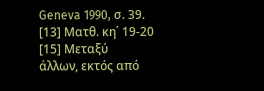Geneva 1990, σ. 39.
[13] Ματθ. κη΄ 19-20
[15] Μεταξύ
άλλων, εκτός από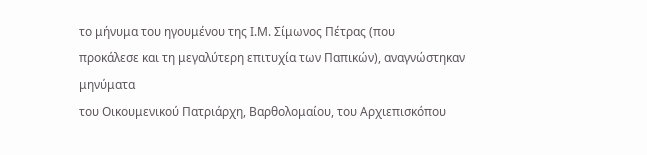το μήνυμα του ηγουμένου της Ι.Μ. Σίμωνος Πέτρας (που
προκάλεσε και τη μεγαλύτερη επιτυχία των Παπικών), αναγνώστηκαν μηνύματα
του Οικουμενικού Πατριάρχη, Βαρθολομαίου, του Αρχιεπισκόπου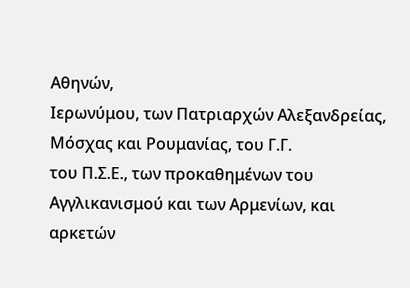Αθηνών,
Ιερωνύμου, των Πατριαρχών Αλεξανδρείας, Μόσχας και Ρουμανίας, του Γ.Γ.
του Π.Σ.Ε., των προκαθημένων του Αγγλικανισμού και των Αρμενίων, και
αρκετών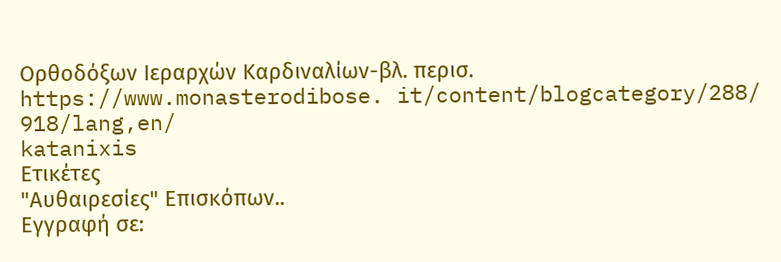Ορθοδόξων Ιεραρχών Καρδιναλίων-βλ. περισ. https://www.monasterodibose. it/content/blogcategory/288/ 918/lang,en/
katanixis
Ετικέτες
"Αυθαιρεσίες" Επισκόπων..
Εγγραφή σε: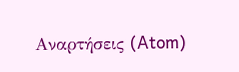Αναρτήσεις (Atom)